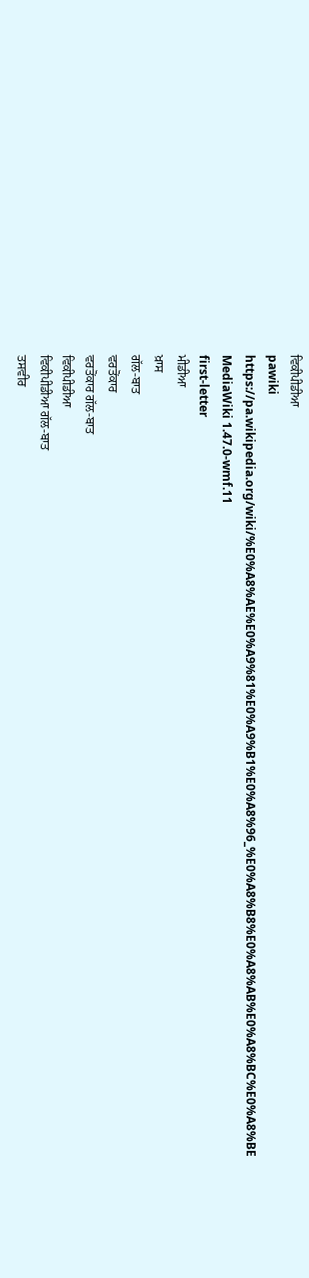ਵਿਕੀਪੀਡੀਆ
pawiki
https://pa.wikipedia.org/wiki/%E0%A8%AE%E0%A9%81%E0%A9%B1%E0%A8%96_%E0%A8%B8%E0%A8%AB%E0%A8%BC%E0%A8%BE
MediaWiki 1.47.0-wmf.11
first-letter
ਮੀਡੀਆ
ਖ਼ਾਸ
ਗੱਲ-ਬਾਤ
ਵਰਤੋਂਕਾਰ
ਵਰਤੋਂਕਾਰ ਗੱਲ-ਬਾਤ
ਵਿਕੀਪੀਡੀਆ
ਵਿਕੀਪੀਡੀਆ ਗੱਲ-ਬਾਤ
ਤਸਵੀਰ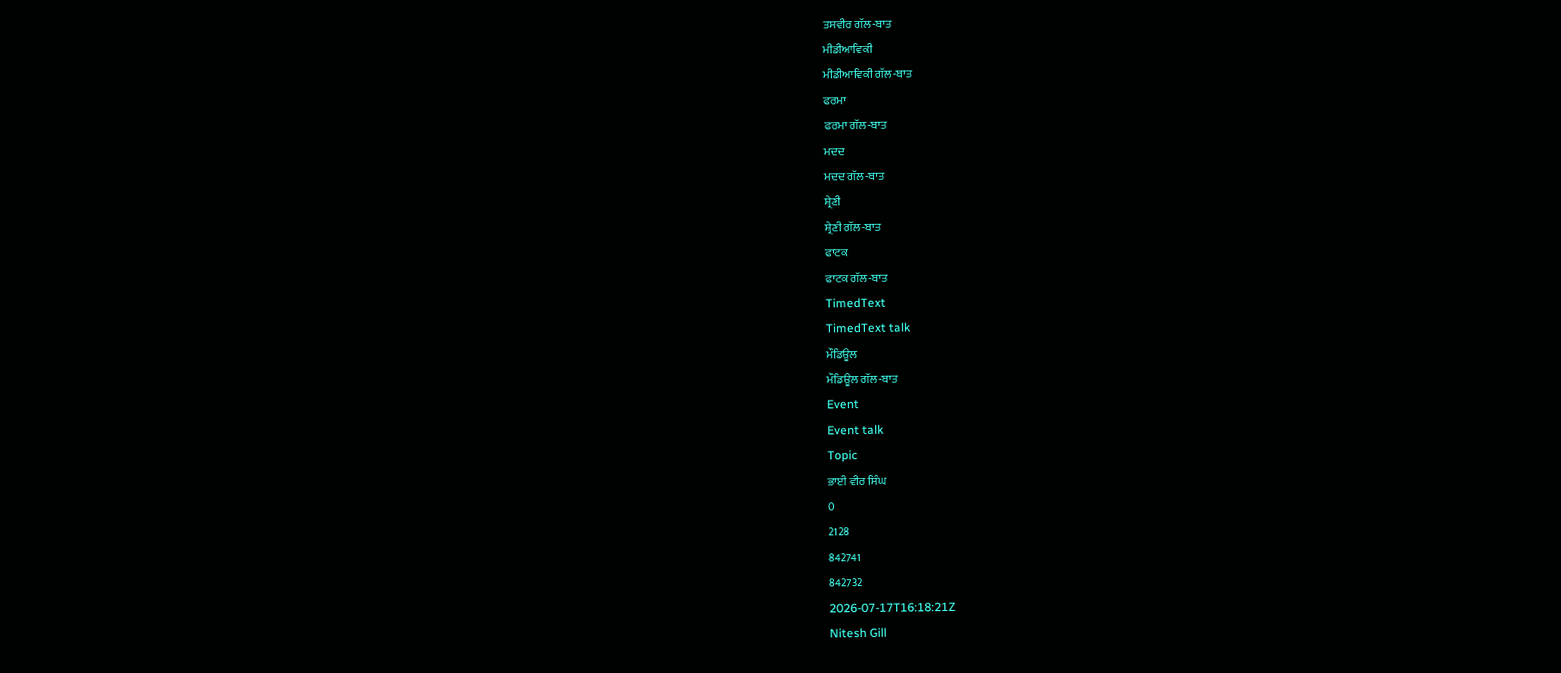ਤਸਵੀਰ ਗੱਲ-ਬਾਤ
ਮੀਡੀਆਵਿਕੀ
ਮੀਡੀਆਵਿਕੀ ਗੱਲ-ਬਾਤ
ਫਰਮਾ
ਫਰਮਾ ਗੱਲ-ਬਾਤ
ਮਦਦ
ਮਦਦ ਗੱਲ-ਬਾਤ
ਸ਼੍ਰੇਣੀ
ਸ਼੍ਰੇਣੀ ਗੱਲ-ਬਾਤ
ਫਾਟਕ
ਫਾਟਕ ਗੱਲ-ਬਾਤ
TimedText
TimedText talk
ਮੌਡਿਊਲ
ਮੌਡਿਊਲ ਗੱਲ-ਬਾਤ
Event
Event talk
Topic
ਭਾਈ ਵੀਰ ਸਿੰਘ
0
2128
842741
842732
2026-07-17T16:18:21Z
Nitesh Gill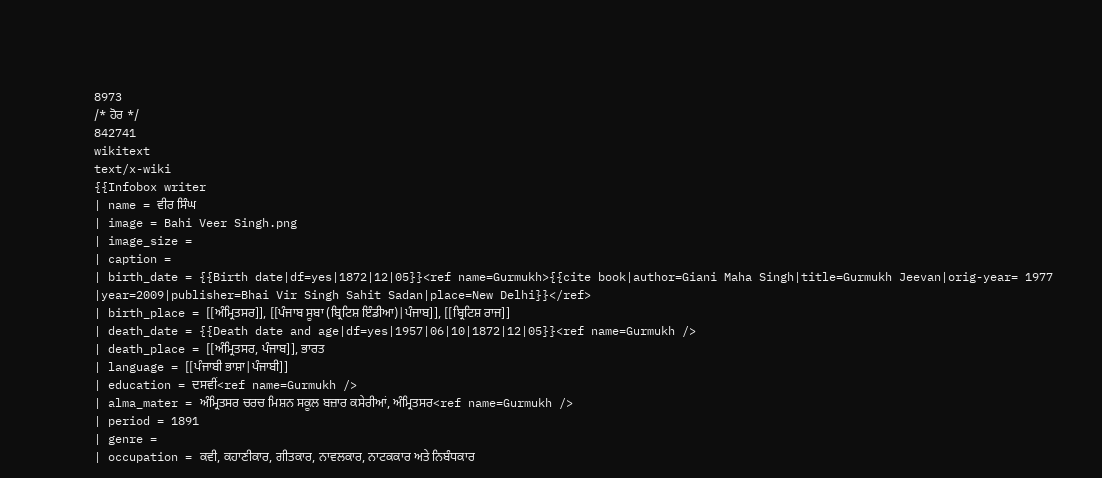8973
/* ਹੋਰ */
842741
wikitext
text/x-wiki
{{Infobox writer
| name = ਵੀਰ ਸਿੰਘ
| image = Bahi Veer Singh.png
| image_size =
| caption =
| birth_date = {{Birth date|df=yes|1872|12|05}}<ref name=Gurmukh>{{cite book|author=Giani Maha Singh|title=Gurmukh Jeevan|orig-year= 1977 |year=2009|publisher=Bhai Vir Singh Sahit Sadan|place=New Delhi}}</ref>
| birth_place = [[ਅੰਮ੍ਰਿਤਸਰ]], [[ਪੰਜਾਬ ਸੂਬਾ (ਬ੍ਰਿਟਿਸ਼ ਇੰਡੀਆ)|ਪੰਜਾਬ]], [[ਬ੍ਰਿਟਿਸ਼ ਰਾਜ]]
| death_date = {{Death date and age|df=yes|1957|06|10|1872|12|05}}<ref name=Gurmukh />
| death_place = [[ਅੰਮ੍ਰਿਤਸਰ, ਪੰਜਾਬ]], ਭਾਰਤ
| language = [[ਪੰਜਾਬੀ ਭਾਸ਼ਾ|ਪੰਜਾਬੀ]]
| education = ਦਸਵੀਂ<ref name=Gurmukh />
| alma_mater = ਅੰਮ੍ਰਿਤਸਰ ਚਰਚ ਮਿਸ਼ਨ ਸਕੂਲ ਬਜ਼ਾਰ ਕਸੇਰੀਆਂ, ਅੰਮ੍ਰਿਤਸਰ<ref name=Gurmukh />
| period = 1891
| genre =
| occupation = ਕਵੀ, ਕਹਾਣੀਕਾਰ, ਗੀਤਕਾਰ, ਨਾਵਲਕਾਰ, ਨਾਟਕਕਾਰ ਅਤੇ ਨਿਬੰਧਕਾਰ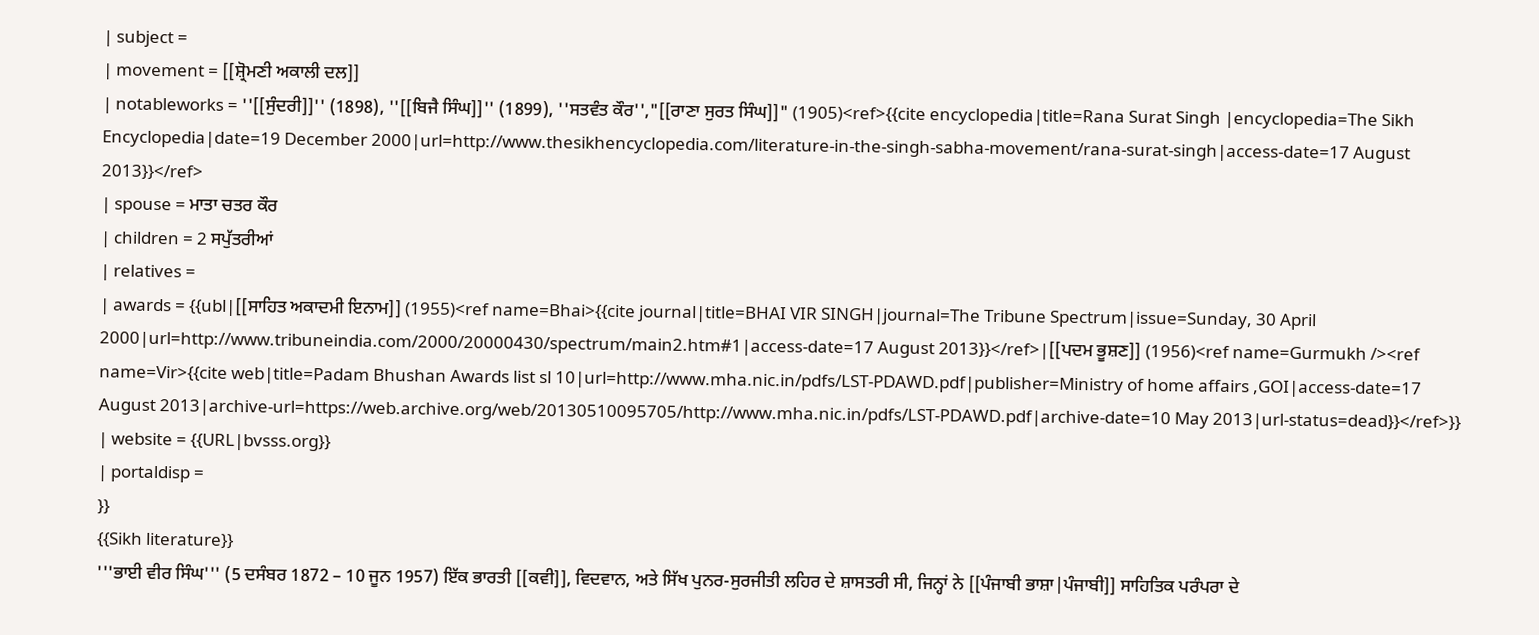| subject =
| movement = [[ਸ਼੍ਰੋਮਣੀ ਅਕਾਲੀ ਦਲ]]
| notableworks = ''[[ਸੁੰਦਰੀ]]'' (1898), ''[[ਬਿਜੈ ਸਿੰਘ]]'' (1899), ''ਸਤਵੰਤ ਕੌਰ'',"[[ਰਾਣਾ ਸੁਰਤ ਸਿੰਘ]]" (1905)<ref>{{cite encyclopedia|title=Rana Surat Singh |encyclopedia=The Sikh Encyclopedia|date=19 December 2000|url=http://www.thesikhencyclopedia.com/literature-in-the-singh-sabha-movement/rana-surat-singh|access-date=17 August 2013}}</ref>
| spouse = ਮਾਤਾ ਚਤਰ ਕੌਰ
| children = 2 ਸਪੁੱਤਰੀਆਂ
| relatives =
| awards = {{ubl|[[ਸਾਹਿਤ ਅਕਾਦਮੀ ਇਨਾਮ]] (1955)<ref name=Bhai>{{cite journal|title=BHAI VIR SINGH|journal=The Tribune Spectrum|issue=Sunday, 30 April 2000|url=http://www.tribuneindia.com/2000/20000430/spectrum/main2.htm#1|access-date=17 August 2013}}</ref>|[[ਪਦਮ ਭੂਸ਼ਣ]] (1956)<ref name=Gurmukh /><ref name=Vir>{{cite web|title=Padam Bhushan Awards list sl 10|url=http://www.mha.nic.in/pdfs/LST-PDAWD.pdf|publisher=Ministry of home affairs ,GOI|access-date=17 August 2013|archive-url=https://web.archive.org/web/20130510095705/http://www.mha.nic.in/pdfs/LST-PDAWD.pdf|archive-date=10 May 2013|url-status=dead}}</ref>}}
| website = {{URL|bvsss.org}}
| portaldisp =
}}
{{Sikh literature}}
'''ਭਾਈ ਵੀਰ ਸਿੰਘ''' (5 ਦਸੰਬਰ 1872 – 10 ਜੂਨ 1957) ਇੱਕ ਭਾਰਤੀ [[ਕਵੀ]], ਵਿਦਵਾਨ, ਅਤੇ ਸਿੱਖ ਪੁਨਰ-ਸੁਰਜੀਤੀ ਲਹਿਰ ਦੇ ਸ਼ਾਸਤਰੀ ਸੀ, ਜਿਨ੍ਹਾਂ ਨੇ [[ਪੰਜਾਬੀ ਭਾਸ਼ਾ|ਪੰਜਾਬੀ]] ਸਾਹਿਤਿਕ ਪਰੰਪਰਾ ਦੇ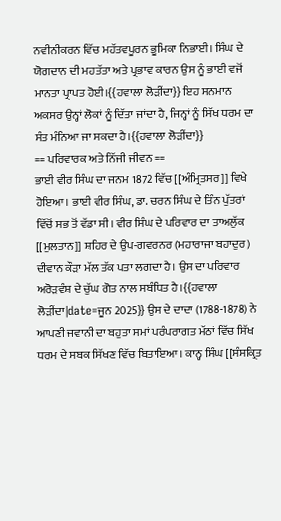ਨਵੀਨੀਕਰਨ ਵਿੱਚ ਮਹੱਤਵਪੂਰਨ ਭੂਮਿਕਾ ਨਿਭਾਈ। ਸਿੰਘ ਦੇ ਯੋਗਦਾਨ ਦੀ ਮਹਤੱਤਾ ਅਤੇ ਪ੍ਰਭਾਵ ਕਾਰਨ ਉਸ ਨੂੰ ਭਾਈ ਵਜੋਂ ਮਾਨਤਾ ਪ੍ਰਾਪਤ ਹੋਈ।{{ਹਵਾਲਾ ਲੋੜੀਂਦਾ}} ਇਹ ਸਨਮਾਨ ਅਕਸਰ ਉਨ੍ਹਾਂ ਲੋਕਾਂ ਨੂੰ ਦਿੱਤਾ ਜਾਂਦਾ ਹੈ, ਜਿਨ੍ਹਾਂ ਨੂੰ ਸਿੱਖ ਧਰਮ ਦਾ ਸੰਤ ਮੰਨਿਆ ਜਾ ਸਕਦਾ ਹੈ।{{ਹਵਾਲਾ ਲੋੜੀਂਦਾ}}
== ਪਰਿਵਾਰਕ ਅਤੇ ਨਿੱਜੀ ਜੀਵਨ ==
ਭਾਈ ਵੀਰ ਸਿੰਘ ਦਾ ਜਨਮ 1872 ਵਿੱਚ [[ਅੰਮ੍ਰਿਤਸਰ]] ਵਿਖੇ ਹੋਇਆ। ਭਾਈ ਵੀਰ ਸਿੰਘ, ਡਾ. ਚਰਨ ਸਿੰਘ ਦੇ ਤਿੰਨ ਪੁੱਤਰਾਂ ਵਿੱਚੋਂ ਸਭ ਤੋਂ ਵੱਡਾ ਸੀ। ਵੀਰ ਸਿੰਘ ਦੇ ਪਰਿਵਾਰ ਦਾ ਤਾਅਲੁੱਕ [[ਮੁਲਤਾਨ]] ਸ਼ਹਿਰ ਦੇ ਉਪ-ਗਵਰਨਰ (ਮਹਾਰਾਜਾ ਬਹਾਦੁਰ) ਦੀਵਾਨ ਕੌੜਾ ਮੱਲ ਤੱਕ ਪਤਾ ਲਗਦਾ ਹੈ। ਉਸ ਦਾ ਪਰਿਵਾਰ ਅਰੋੜਵੰਸ਼ ਦੇ ਚੁੱਘ ਗੋਤ ਨਾਲ ਸਬੰਧਿਤ ਹੈ।{{ਹਵਾਲਾ ਲੋੜੀਂਦਾ|date=ਜੂਨ 2025}} ਉਸ ਦੇ ਦਾਦਾ (1788-1878) ਨੇ ਆਪਣੀ ਜਵਾਨੀ ਦਾ ਬਹੁਤਾ ਸਮਾਂ ਪਰੰਪਰਾਗਤ ਮੱਠਾਂ ਵਿੱਚ ਸਿੱਖ ਧਰਮ ਦੇ ਸਬਕ ਸਿੱਖਣ ਵਿੱਚ ਬਿਤਾਇਆ। ਕਾਨ੍ਹ ਸਿੰਘ [[ਸੰਸਕ੍ਰਿਤ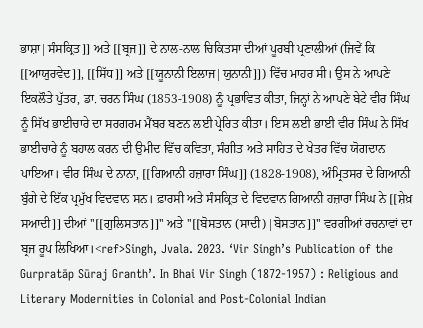ਭਾਸ਼ਾ|ਸੰਸਕ੍ਰਿਤ]] ਅਤੇ [[ਬ੍ਰਜ]] ਦੇ ਨਾਲ-ਨਾਲ ਚਿਕਿਤਸਾ ਦੀਆਂ ਪੂਰਬੀ ਪ੍ਰਣਾਲੀਆਂ (ਜਿਵੇਂ ਕਿ [[ਆਯੁਰਵੇਦ]], [[ਸਿੱਧ]] ਅਤੇ [[ਯੂਨਾਨੀ ਇਲਾਜ|ਯੁਨਾਨੀ]]) ਵਿੱਚ ਮਾਹਰ ਸੀ। ਉਸ ਨੇ ਆਪਣੇ ਇਕਲੌਤੇ ਪੁੱਤਰ, ਡਾ. ਚਰਨ ਸਿੰਘ (1853-1908) ਨੂੰ ਪ੍ਰਭਾਵਿਤ ਕੀਤਾ, ਜਿਨ੍ਹਾਂ ਨੇ ਆਪਣੇ ਬੇਟੇ ਵੀਰ ਸਿੰਘ ਨੂੰ ਸਿੱਖ ਭਾਈਚਾਰੇ ਦਾ ਸਰਗਰਮ ਮੈਂਬਰ ਬਣਨ ਲਈ ਪ੍ਰੇਰਿਤ ਕੀਤਾ। ਇਸ ਲਈ ਭਾਈ ਵੀਰ ਸਿੰਘ ਨੇ ਸਿੱਖ ਭਾਈਚਾਰੇ ਨੂੰ ਬਹਾਲ ਕਰਨ ਦੀ ਉਮੀਦ ਵਿੱਚ ਕਵਿਤਾ, ਸੰਗੀਤ ਅਤੇ ਸਾਹਿਤ ਦੇ ਖੇਤਰ ਵਿੱਚ ਯੋਗਦਾਨ ਪਾਇਆ। ਵੀਰ ਸਿੰਘ ਦੇ ਨਾਨਾ, [[ਗਿਆਨੀ ਹਜ਼ਾਰਾ ਸਿੰਘ]] (1828-1908), ਅੰਮ੍ਰਿਤਸਰ ਦੇ ਗਿਆਨੀ ਬੁੰਗੇ ਦੇ ਇੱਕ ਪ੍ਰਮੁੱਖ ਵਿਦਵਾਨ ਸਨ। ਫ਼ਾਰਸੀ ਅਤੇ ਸੰਸਕ੍ਰਿਤ ਦੇ ਵਿਦਵਾਨ ਗਿਆਨੀ ਹਜ਼ਾਰਾ ਸਿੰਘ ਨੇ [[ਸ਼ੇਖ਼ ਸਆਦੀ]] ਦੀਆਂ ''[[ਗੁਲਿਸਤਾਨ]]'' ਅਤੇ ''[[ਬੋਸਤਾਨ (ਸਾਦੀ)|ਬੋਸਤਾਨ]]'' ਵਰਗੀਆਂ ਰਚਨਾਵਾਂ ਦਾ ਬ੍ਰਜ ਰੂਪ ਲਿਖਿਆ।<ref>Singh, Jvala. 2023. ‘Vir Singh’s Publication of the Gurpratāp Sūraj Granth’. In Bhai Vir Singh (1872-1957) : Religious and Literary Modernities in Colonial and Post-Colonial Indian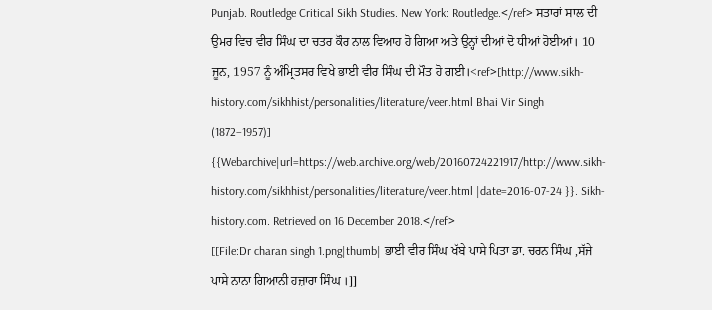Punjab. Routledge Critical Sikh Studies. New York: Routledge.</ref> ਸਤਾਰਾਂ ਸਾਲ ਦੀ ਉਮਰ ਵਿਚ ਵੀਰ ਸਿੰਘ ਦਾ ਚਤਰ ਕੌਰ ਨਾਲ ਵਿਆਹ ਹੋ ਗਿਆ ਅਤੇ ਉਨ੍ਹਾਂ ਦੀਆਂ ਦੋ ਧੀਆਂ ਹੋਈਆਂ। 10 ਜੂਨ, 1957 ਨੂੰ ਅੰਮ੍ਰਿਤਸਰ ਵਿਖੇ ਭਾਈ ਵੀਰ ਸਿੰਘ ਦੀ ਮੌਤ ਹੋ ਗਈ।<ref>[http://www.sikh-history.com/sikhhist/personalities/literature/veer.html Bhai Vir Singh (1872–1957)] {{Webarchive|url=https://web.archive.org/web/20160724221917/http://www.sikh-history.com/sikhhist/personalities/literature/veer.html |date=2016-07-24 }}. Sikh-history.com. Retrieved on 16 December 2018.</ref>
[[File:Dr charan singh 1.png|thumb| ਭਾਈ ਵੀਰ ਸਿੰਘ ਖੱਬੇ ਪਾਸੇ ਪਿਤਾ ਡਾ. ਚਰਨ ਸਿੰਘ ,ਸੱਜੇ ਪਾਸੇ ਨਾਨਾ ਗਿਆਨੀ ਹਜ਼ਾਰਾ ਸਿੰਘ ।]]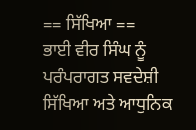== ਸਿੱਖਿਆ ==
ਭਾਈ ਵੀਰ ਸਿੰਘ ਨੂੰ ਪਰੰਪਰਾਗਤ ਸਵਦੇਸ਼ੀ ਸਿੱਖਿਆ ਅਤੇ ਆਧੁਨਿਕ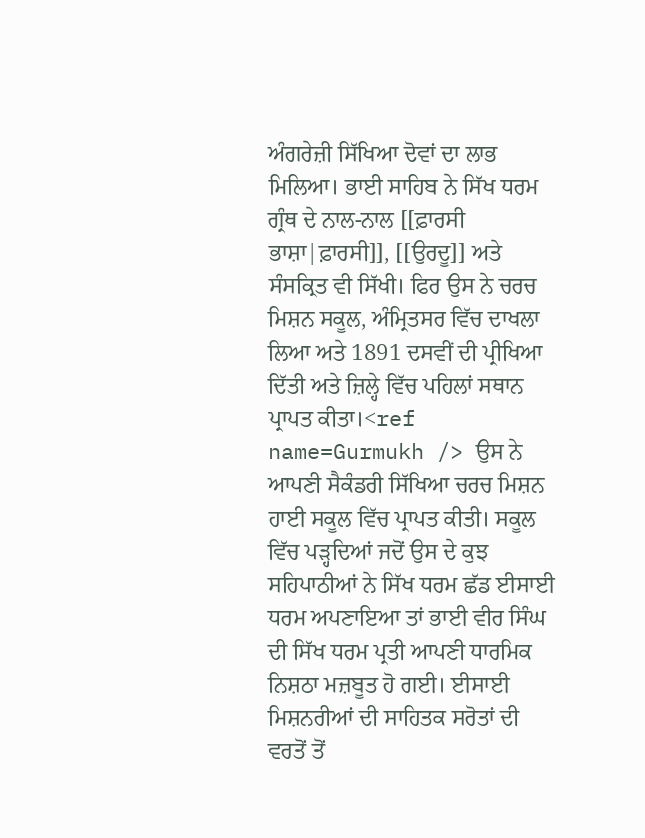ਅੰਗਰੇਜ਼ੀ ਸਿੱਖਿਆ ਦੋਵਾਂ ਦਾ ਲਾਭ ਮਿਲਿਆ। ਭਾਈ ਸਾਹਿਬ ਨੇ ਸਿੱਖ ਧਰਮ ਗ੍ਰੰਥ ਦੇ ਨਾਲ-ਨਾਲ [[ਫ਼ਾਰਸੀ ਭਾਸ਼ਾ|ਫ਼ਾਰਸੀ]], [[ਉਰਦੂ]] ਅਤੇ ਸੰਸਕ੍ਰਿਤ ਵੀ ਸਿੱਖੀ। ਫਿਰ ਉਸ ਨੇ ਚਰਚ ਮਿਸ਼ਨ ਸਕੂਲ, ਅੰਮ੍ਰਿਤਸਰ ਵਿੱਚ ਦਾਖਲਾ ਲਿਆ ਅਤੇ 1891 ਦਸਵੀਂ ਦੀ ਪ੍ਰੀਖਿਆ ਦਿੱਤੀ ਅਤੇ ਜ਼ਿਲ੍ਹੇ ਵਿੱਚ ਪਹਿਲਾਂ ਸਥਾਨ ਪ੍ਰਾਪਤ ਕੀਤਾ।<ref name=Gurmukh /> ਉਸ ਨੇ ਆਪਣੀ ਸੈਕੰਡਰੀ ਸਿੱਖਿਆ ਚਰਚ ਮਿਸ਼ਨ ਹਾਈ ਸਕੂਲ ਵਿੱਚ ਪ੍ਰਾਪਤ ਕੀਤੀ। ਸਕੂਲ ਵਿੱਚ ਪੜ੍ਹਦਿਆਂ ਜਦੋਂ ਉਸ ਦੇ ਕੁਝ ਸਹਿਪਾਠੀਆਂ ਨੇ ਸਿੱਖ ਧਰਮ ਛੱਡ ਈਸਾਈ ਧਰਮ ਅਪਣਾਇਆ ਤਾਂ ਭਾਈ ਵੀਰ ਸਿੰਘ ਦੀ ਸਿੱਖ ਧਰਮ ਪ੍ਰਤੀ ਆਪਣੀ ਧਾਰਮਿਕ ਨਿਸ਼ਠਾ ਮਜ਼ਬੂਤ ਹੋ ਗਈ। ਈਸਾਈ ਮਿਸ਼ਨਰੀਆਂ ਦੀ ਸਾਹਿਤਕ ਸਰੋਤਾਂ ਦੀ ਵਰਤੋਂ ਤੋਂ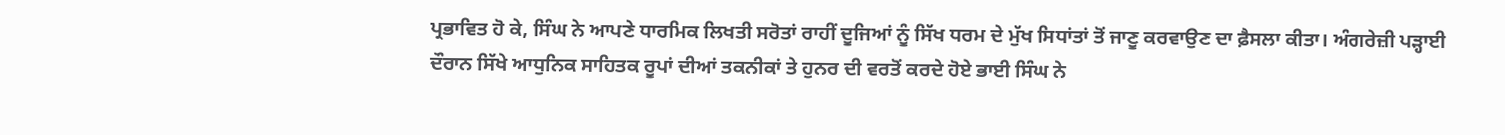ਪ੍ਰਭਾਵਿਤ ਹੋ ਕੇ, ਸਿੰਘ ਨੇ ਆਪਣੇ ਧਾਰਮਿਕ ਲਿਖਤੀ ਸਰੋਤਾਂ ਰਾਹੀਂ ਦੂਜਿਆਂ ਨੂੰ ਸਿੱਖ ਧਰਮ ਦੇ ਮੁੱਖ ਸਿਧਾਂਤਾਂ ਤੋਂ ਜਾਣੂ ਕਰਵਾਉਣ ਦਾ ਫ਼ੈਸਲਾ ਕੀਤਾ। ਅੰਗਰੇਜ਼ੀ ਪੜ੍ਹਾਈ ਦੌਰਾਨ ਸਿੱਖੇ ਆਧੁਨਿਕ ਸਾਹਿਤਕ ਰੂਪਾਂ ਦੀਆਂ ਤਕਨੀਕਾਂ ਤੇ ਹੁਨਰ ਦੀ ਵਰਤੋਂ ਕਰਦੇ ਹੋਏ ਭਾਈ ਸਿੰਘ ਨੇ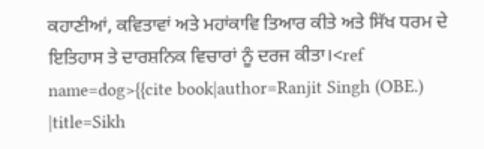ਕਹਾਣੀਆਂ, ਕਵਿਤਾਵਾਂ ਅਤੇ ਮਹਾਂਕਾਵਿ ਤਿਆਰ ਕੀਤੇ ਅਤੇ ਸਿੱਖ ਧਰਮ ਦੇ ਇਤਿਹਾਸ ਤੇ ਦਾਰਸ਼ਨਿਕ ਵਿਚਾਰਾਂ ਨੂੰ ਦਰਜ ਕੀਤਾ।<ref name=dog>{{cite book|author=Ranjit Singh (OBE.) |title=Sikh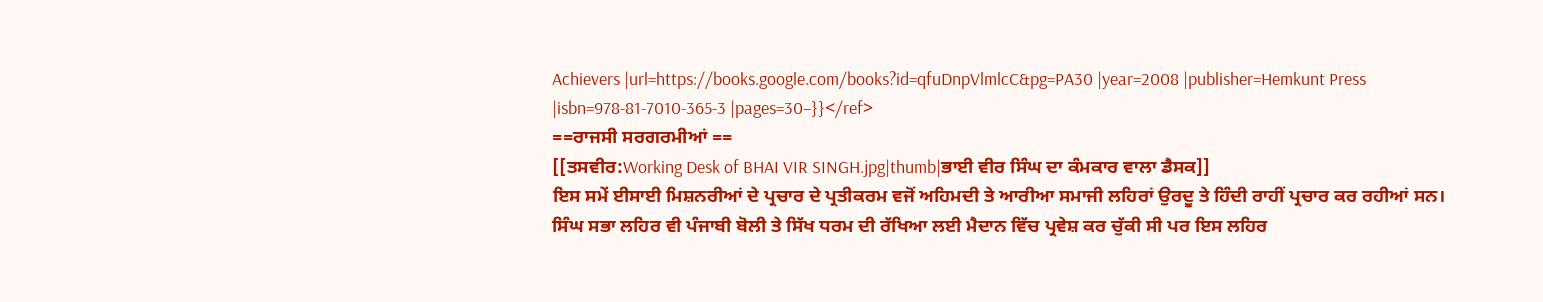Achievers |url=https://books.google.com/books?id=qfuDnpVlmlcC&pg=PA30 |year=2008 |publisher=Hemkunt Press |isbn=978-81-7010-365-3 |pages=30–}}</ref>
==ਰਾਜਸੀ ਸਰਗਰਮੀਆਂ ==
[[ਤਸਵੀਰ:Working Desk of BHAI VIR SINGH.jpg|thumb|ਭਾਈ ਵੀਰ ਸਿੰਘ ਦਾ ਕੰਮਕਾਰ ਵਾਲਾ ਡੈਸਕ]]
ਇਸ ਸਮੇਂ ਈਸਾਈ ਮਿਸ਼ਨਰੀਆਂ ਦੇ ਪ੍ਰਚਾਰ ਦੇ ਪ੍ਰਤੀਕਰਮ ਵਜੋਂ ਅਹਿਮਦੀ ਤੇ ਆਰੀਆ ਸਮਾਜੀ ਲਹਿਰਾਂ ਉਰਦੂ ਤੇ ਹਿੰਦੀ ਰਾਹੀਂ ਪ੍ਰਚਾਰ ਕਰ ਰਹੀਆਂ ਸਨ। ਸਿੰਘ ਸਭਾ ਲਹਿਰ ਵੀ ਪੰਜਾਬੀ ਬੋਲੀ ਤੇ ਸਿੱਖ ਧਰਮ ਦੀ ਰੱਖਿਆ ਲਈ ਮੈਦਾਨ ਵਿੱਚ ਪ੍ਰਵੇਸ਼ ਕਰ ਚੁੱਕੀ ਸੀ ਪਰ ਇਸ ਲਹਿਰ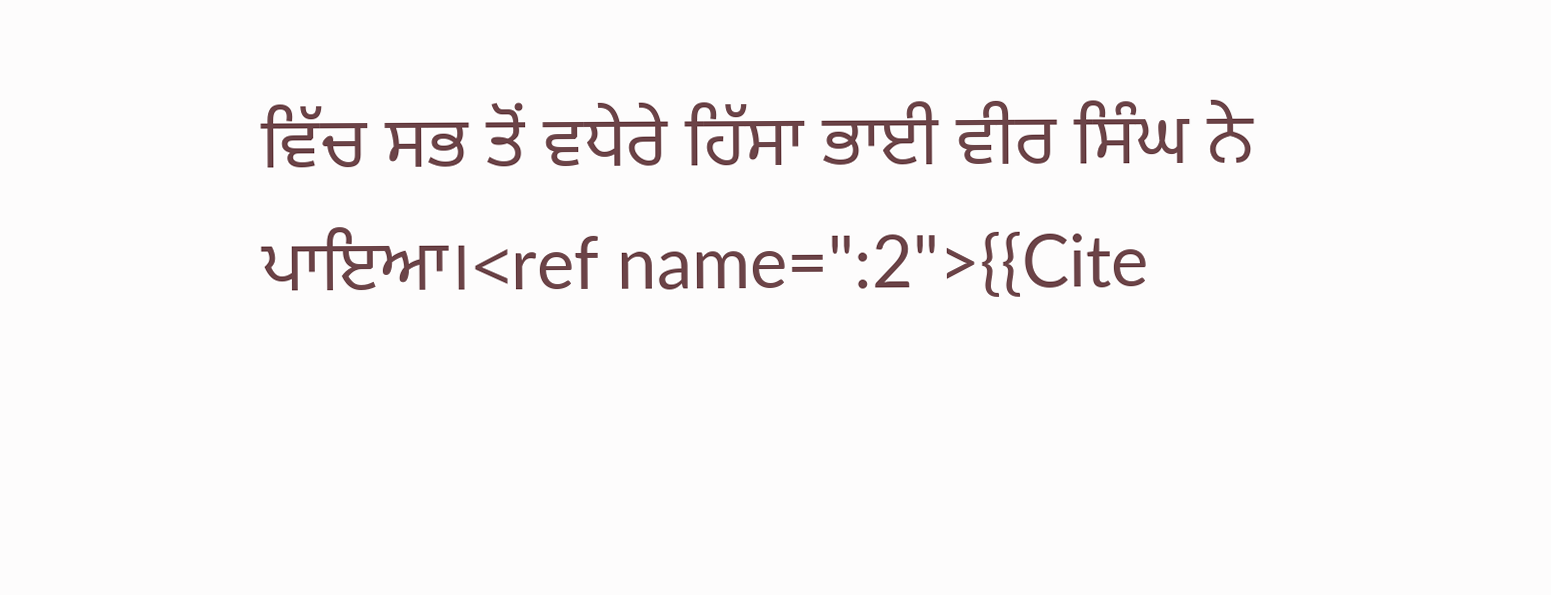ਵਿੱਚ ਸਭ ਤੋਂ ਵਧੇਰੇ ਹਿੱਸਾ ਭਾਈ ਵੀਰ ਸਿੰਘ ਨੇ ਪਾਇਆ।<ref name=":2">{{Cite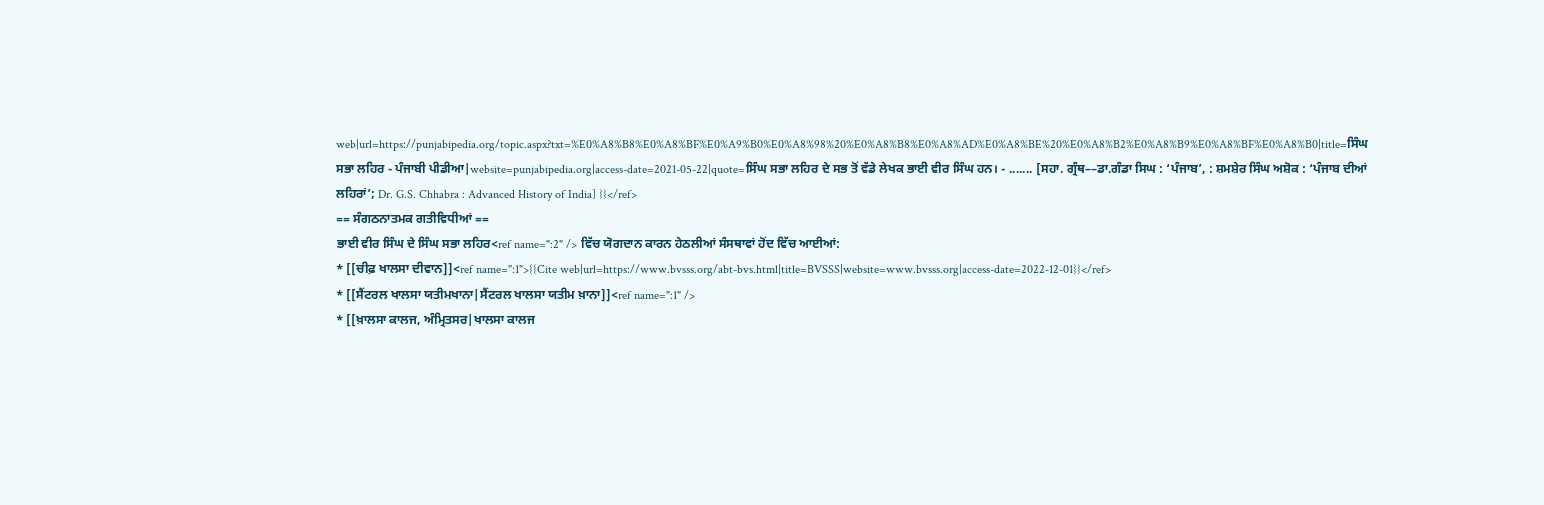web|url=https://punjabipedia.org/topic.aspx?txt=%E0%A8%B8%E0%A8%BF%E0%A9%B0%E0%A8%98%20%E0%A8%B8%E0%A8%AD%E0%A8%BE%20%E0%A8%B2%E0%A8%B9%E0%A8%BF%E0%A8%B0|title=ਸਿੰਘ ਸਭਾ ਲਹਿਰ - ਪੰਜਾਬੀ ਪੀਡੀਆ|website=punjabipedia.org|access-date=2021-05-22|quote=ਸਿੰਘ ਸਭਾ ਲਹਿਰ ਦੇ ਸਭ ਤੋਂ ਵੱਡੇ ਲੇਖਕ ਭਾਈ ਵੀਰ ਸਿੰਘ ਹਨ। - ....... [ਸਹਾ. ਗ੍ਰੰਥ––ਡਾ.ਗੰਡਾ ਸਿਘ : ‘ਪੰਜਾਬ’, : ਸ਼ਮਸ਼ੇਰ ਸਿੰਘ ਅਸ਼ੋਕ : ‘ਪੰਜਾਬ ਦੀਆਂ ਲਹਿਰਾਂ’; Dr. G.S. Chhabra : Advanced History of India] }}</ref>
== ਸੰਗਠਨਾਤਮਕ ਗਤੀਵਿਧੀਆਂ ==
ਭਾਈ ਵੀਰ ਸਿੰਘ ਦੇ ਸਿੰਘ ਸਭਾ ਲਹਿਰ<ref name=":2" /> ਵਿੱਚ ਯੋਗਦਾਨ ਕਾਰਨ ਹੇਠਲੀਆਂ ਸੰਸਥਾਵਾਂ ਹੋਂਦ ਵਿੱਚ ਆਈਆਂ:
* [[ਚੀਫ਼ ਖਾਲਸਾ ਦੀਵਾਨ]]<ref name=":1">{{Cite web|url=https://www.bvsss.org/abt-bvs.html|title=BVSSS|website=www.bvsss.org|access-date=2022-12-01}}</ref>
* [[ਸੈਂਟਰਲ ਖਾਲਸਾ ਯਤੀਮਖਾਨਾ|ਸੈਂਟਰਲ ਖਾਲਸਾ ਯਤੀਮ ਖ਼ਾਨਾ]]<ref name=":1" />
* [[ਖ਼ਾਲਸਾ ਕਾਲਜ, ਅੰਮ੍ਰਿਤਸਰ|ਖਾਲਸਾ ਕਾਲਜ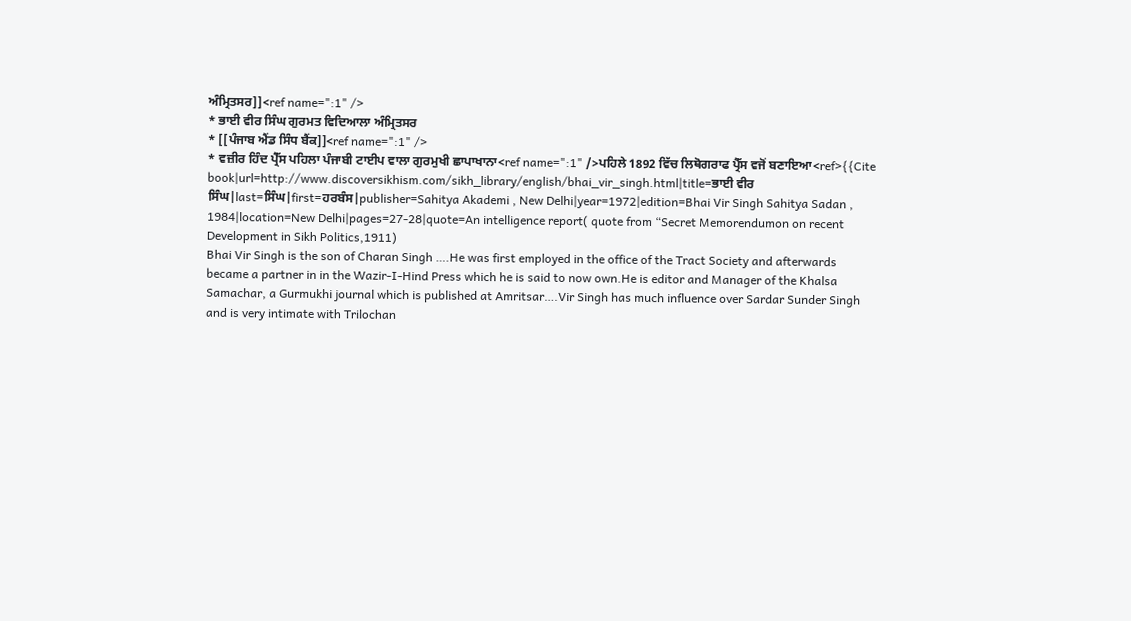ਅੰਮ੍ਰਿਤਸਰ]]<ref name=":1" />
* ਭਾਈ ਵੀਰ ਸਿੰਘ ਗੁਰਮਤ ਵਿਦਿਆਲਾ ਅੰਮ੍ਰਿਤਸਰ
* [[ਪੰਜਾਬ ਐਂਡ ਸਿੰਧ ਬੈਂਕ]]<ref name=":1" />
* ਵਜ਼ੀਰ ਹਿੰਦ ਪ੍ਰੈੱਸ ਪਹਿਲਾ ਪੰਜਾਬੀ ਟਾਈਪ ਵਾਲਾ ਗੁਰਮੁਖੀ ਛਾਪਾਖਾਨਾ<ref name=":1" />ਪਹਿਲੇ 1892 ਵਿੱਚ ਲਿਥੋਗਰਾਫ ਪ੍ਰੈੱਸ ਵਜੋਂ ਬਣਾਇਆ<ref>{{Cite book|url=http://www.discoversikhism.com/sikh_library/english/bhai_vir_singh.html|title=ਭਾਈ ਵੀਰ ਸਿੰਘ|last=ਸਿੰਘ|first=ਹਰਬੰਸ|publisher=Sahitya Akademi , New Delhi|year=1972|edition=Bhai Vir Singh Sahitya Sadan , 1984|location=New Delhi|pages=27-28|quote=An intelligence report( quote from “Secret Memorendumon on recent Development in Sikh Politics,1911)
Bhai Vir Singh is the son of Charan Singh ….He was first employed in the office of the Tract Society and afterwards became a partner in in the Wazir-I-Hind Press which he is said to now own.He is editor and Manager of the Khalsa Samachar, a Gurmukhi journal which is published at Amritsar….Vir Singh has much influence over Sardar Sunder Singh and is very intimate with Trilochan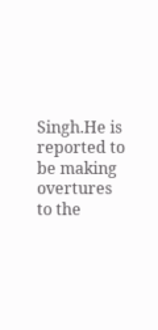Singh.He is reported to be making overtures to the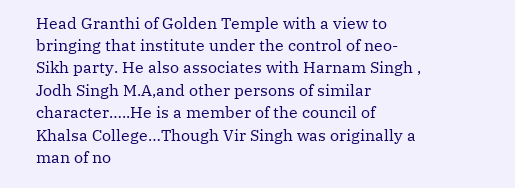Head Granthi of Golden Temple with a view to bringing that institute under the control of neo-Sikh party. He also associates with Harnam Singh , Jodh Singh M.A,and other persons of similar character…..He is a member of the council of Khalsa College…Though Vir Singh was originally a man of no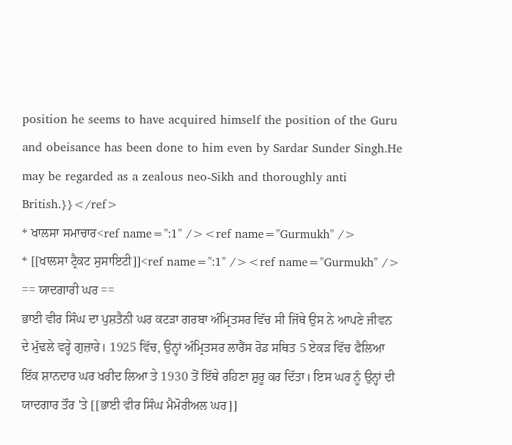position he seems to have acquired himself the position of the Guru and obeisance has been done to him even by Sardar Sunder Singh.He may be regarded as a zealous neo-Sikh and thoroughly anti British.}}</ref>
* ਖਾਲਸਾ ਸਮਾਚਾਰ<ref name=":1" /><ref name="Gurmukh" />
* [[ਖਾਲਸਾ ਟ੍ਰੈਕਟ ਸੁਸਾਇਟੀ]]<ref name=":1" /><ref name="Gurmukh" />
== ਯਾਦਗਾਰੀ ਘਰ ==
ਭਾਈ ਵੀਰ ਸਿੰਘ ਦਾ ਪੁਸ਼ਤੈਨੀ ਘਰ ਕਟੜਾ ਗਰਬਾ ਅੰਮ੍ਰਿਤਸਰ ਵਿੱਚ ਸੀ ਜਿੱਥੇ ਉਸ ਨੇ ਆਪਣੇ ਜੀਵਨ ਦੇ ਮੁੱਢਲੇ ਵਰ੍ਹੇ ਗੁਜ਼ਾਰੇ। 1925 ਵਿੱਚ, ਉਨ੍ਹਾਂ ਅੰਮ੍ਰਿਤਸਰ ਲਾਰੈਂਸ ਰੋਡ ਸਥਿਤ 5 ਏਕੜ ਵਿੱਚ ਫੈਲਿਆ ਇੱਕ ਸ਼ਾਨਦਾਰ ਘਰ ਖਰੀਦ ਲਿਆ ਤੇ 1930 ਤੋਂ ਇੱਥੇ ਰਹਿਣਾ ਸ਼ੁਰੂ ਕਰ ਦਿੱਤਾ। ਇਸ ਘਰ ਨੂੰ ਉਨ੍ਹਾਂ ਦੀ ਯਾਦਗਾਰ ਤੌਰ 'ਤੇ [[ਭਾਈ ਵੀਰ ਸਿੰਘ ਮੈਮੋਰੀਅਲ ਘਰ]]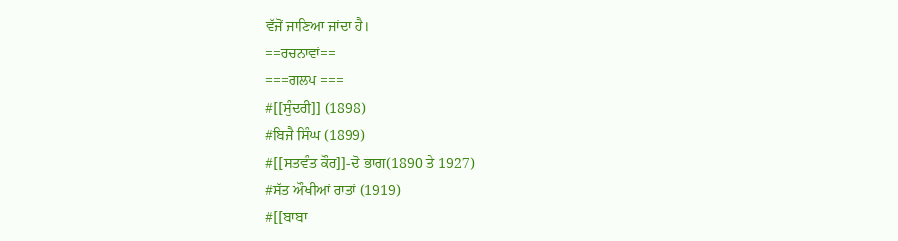ਵੱਜੋਂ ਜਾਣਿਆ ਜਾਂਦਾ ਹੈ।
==ਰਚਨਾਵਾਂ==
===ਗਲਪ ===
#[[ਸੁੰਦਰੀ]] (1898)
#ਬਿਜੈ ਸਿੰਘ (1899)
#[[ਸਤਵੰਤ ਕੌਰ]]-ਦੋ ਭਾਗ(1890 ਤੇ 1927)
#ਸੱਤ ਔਖੀਆਂ ਰਾਤਾਂ (1919)
#[[ਬਾਬਾ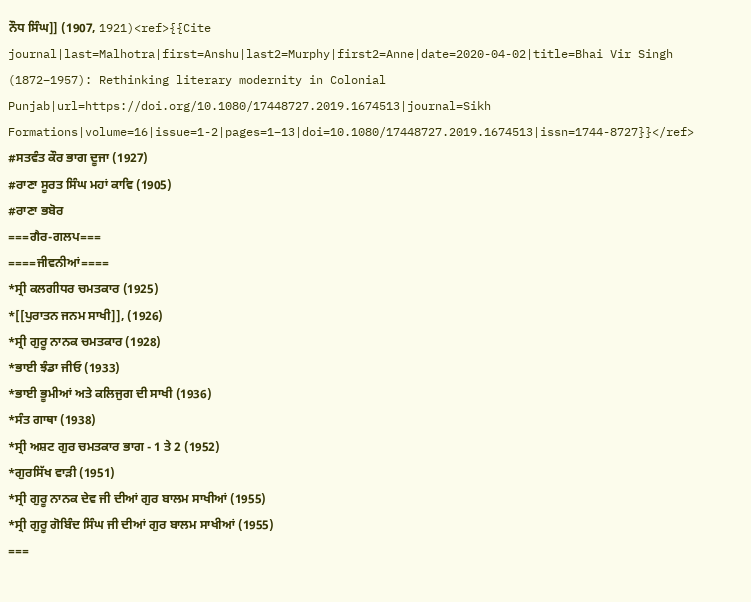ਨੌਧ ਸਿੰਘ]] (1907, 1921)<ref>{{Cite journal|last=Malhotra|first=Anshu|last2=Murphy|first2=Anne|date=2020-04-02|title=Bhai Vir Singh (1872–1957): Rethinking literary modernity in Colonial Punjab|url=https://doi.org/10.1080/17448727.2019.1674513|journal=Sikh Formations|volume=16|issue=1-2|pages=1–13|doi=10.1080/17448727.2019.1674513|issn=1744-8727}}</ref>
#ਸਤਵੰਤ ਕੌਰ ਭਾਗ ਦੂਜਾ (1927)
#ਰਾਣਾ ਸੂਰਤ ਸਿੰਘ ਮਹਾਂ ਕਾਵਿ (1905)
#ਰਾਣਾ ਭਬੋਰ
===ਗੈਰ-ਗਲਪ===
====ਜੀਵਨੀਆਂ====
*ਸ੍ਰੀ ਕਲਗੀਧਰ ਚਮਤਕਾਰ (1925)
*[[ਪੁਰਾਤਨ ਜਨਮ ਸਾਖੀ]], (1926)
*ਸ੍ਰੀ ਗੁਰੂ ਨਾਨਕ ਚਮਤਕਾਰ (1928)
*ਭਾਈ ਝੰਡਾ ਜੀਓ (1933)
*ਭਾਈ ਭੂਮੀਆਂ ਅਤੇ ਕਲਿਜੁਗ ਦੀ ਸਾਖੀ (1936)
*ਸੰਤ ਗਾਥਾ (1938)
*ਸ੍ਰੀ ਅਸ਼ਟ ਗੁਰ ਚਮਤਕਾਰ ਭਾਗ - 1 ਤੇ 2 (1952)
*ਗੁਰਸਿੱਖ ਵਾੜੀ (1951)
*ਸ੍ਰੀ ਗੁਰੂ ਨਾਨਕ ਦੇਵ ਜੀ ਦੀਆਂ ਗੁਰ ਬਾਲਮ ਸਾਖੀਆਂ (1955)
*ਸ੍ਰੀ ਗੁਰੂ ਗੋਬਿੰਦ ਸਿੰਘ ਜੀ ਦੀਆਂ ਗੁਰ ਬਾਲਮ ਸਾਖੀਆਂ (1955)
===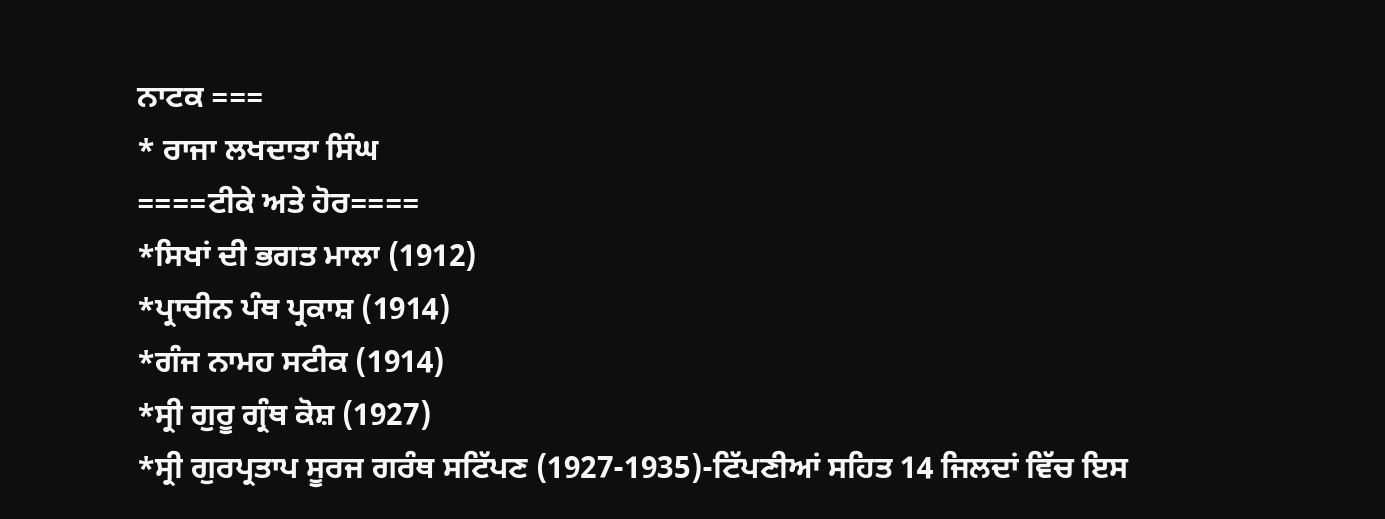ਨਾਟਕ ===
* ਰਾਜਾ ਲਖਦਾਤਾ ਸਿੰਘ
====ਟੀਕੇ ਅਤੇ ਹੋਰ====
*ਸਿਖਾਂ ਦੀ ਭਗਤ ਮਾਲਾ (1912)
*ਪ੍ਰਾਚੀਨ ਪੰਥ ਪ੍ਰਕਾਸ਼ (1914)
*ਗੰਜ ਨਾਮਹ ਸਟੀਕ (1914)
*ਸ੍ਰੀ ਗੁਰੂ ਗ੍ਰੰਥ ਕੋਸ਼ (1927)
*ਸ੍ਰੀ ਗੁਰਪ੍ਰਤਾਪ ਸੂਰਜ ਗਰੰਥ ਸਟਿੱਪਣ (1927-1935)-ਟਿੱਪਣੀਆਂ ਸਹਿਤ 14 ਜਿਲਦਾਂ ਵਿੱਚ ਇਸ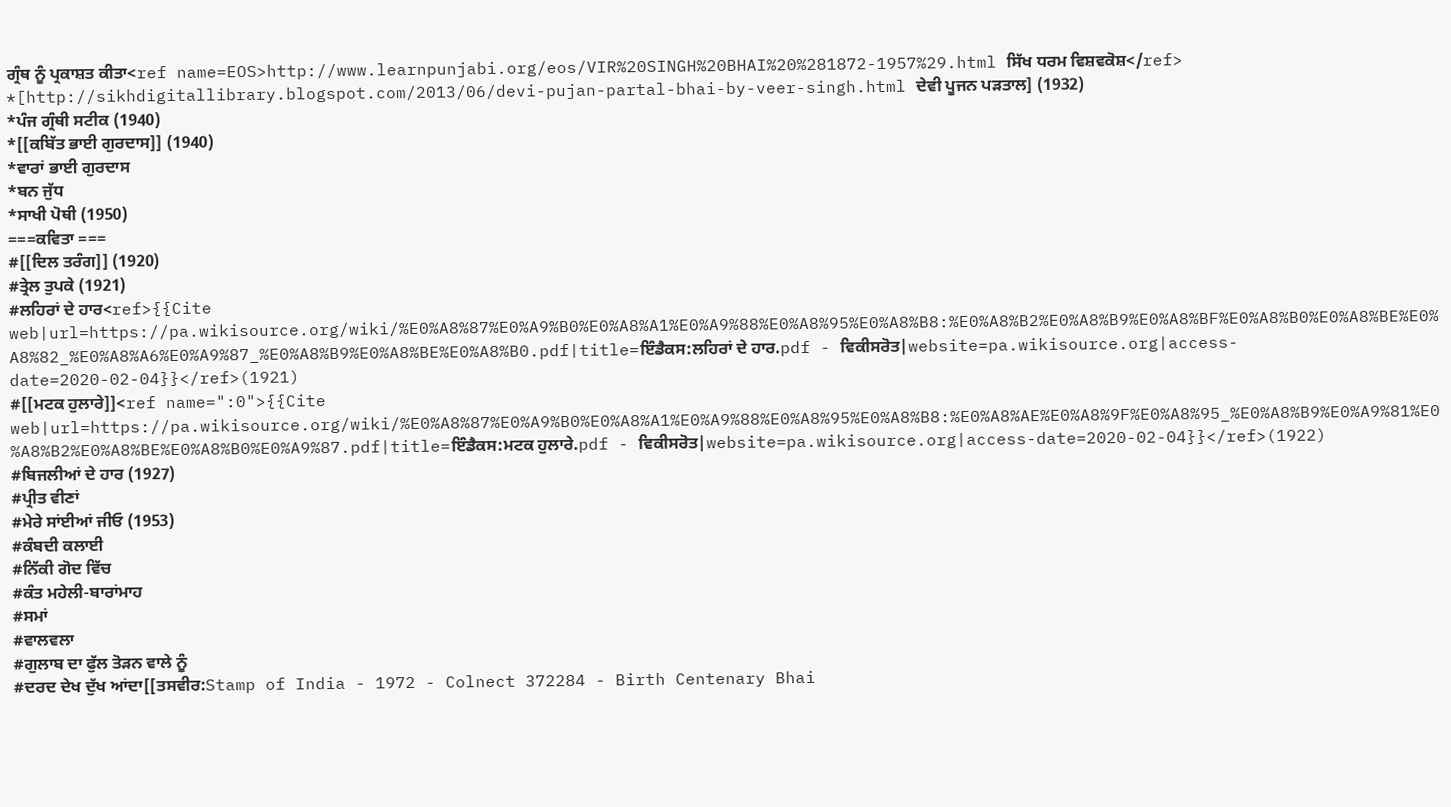ਗ੍ਰੰਥ ਨੂੰ ਪ੍ਰਕਾਸ਼ਤ ਕੀਤਾ<ref name=EOS>http://www.learnpunjabi.org/eos/VIR%20SINGH%20BHAI%20%281872-1957%29.html ਸਿੱਖ ਧਰਮ ਵਿਸ਼ਵਕੋਸ਼</ref>
*[http://sikhdigitallibrary.blogspot.com/2013/06/devi-pujan-partal-bhai-by-veer-singh.html ਦੇਵੀ ਪੂਜਨ ਪੜਤਾਲ] (1932)
*ਪੰਜ ਗ੍ਰੰਥੀ ਸਟੀਕ (1940)
*[[ਕਬਿੱਤ ਭਾਈ ਗੁਰਦਾਸ]] (1940)
*ਵਾਰਾਂ ਭਾਈ ਗੁਰਦਾਸ
*ਬਨ ਜੁੱਧ
*ਸਾਖੀ ਪੋਥੀ (1950)
===ਕਵਿਤਾ ===
#[[ਦਿਲ ਤਰੰਗ]] (1920)
#ਤ੍ਰੇਲ ਤੁਪਕੇ (1921)
#ਲਹਿਰਾਂ ਦੇ ਹਾਰ<ref>{{Cite web|url=https://pa.wikisource.org/wiki/%E0%A8%87%E0%A9%B0%E0%A8%A1%E0%A9%88%E0%A8%95%E0%A8%B8:%E0%A8%B2%E0%A8%B9%E0%A8%BF%E0%A8%B0%E0%A8%BE%E0%A8%82_%E0%A8%A6%E0%A9%87_%E0%A8%B9%E0%A8%BE%E0%A8%B0.pdf|title=ਇੰਡੈਕਸ:ਲਹਿਰਾਂ ਦੇ ਹਾਰ.pdf - ਵਿਕੀਸਰੋਤ|website=pa.wikisource.org|access-date=2020-02-04}}</ref>(1921)
#[[ਮਟਕ ਹੁਲਾਰੇ]]<ref name=":0">{{Cite web|url=https://pa.wikisource.org/wiki/%E0%A8%87%E0%A9%B0%E0%A8%A1%E0%A9%88%E0%A8%95%E0%A8%B8:%E0%A8%AE%E0%A8%9F%E0%A8%95_%E0%A8%B9%E0%A9%81%E0%A8%B2%E0%A8%BE%E0%A8%B0%E0%A9%87.pdf|title=ਇੰਡੈਕਸ:ਮਟਕ ਹੁਲਾਰੇ.pdf - ਵਿਕੀਸਰੋਤ|website=pa.wikisource.org|access-date=2020-02-04}}</ref>(1922)
#ਬਿਜਲੀਆਂ ਦੇ ਹਾਰ (1927)
#ਪ੍ਰੀਤ ਵੀਣਾਂ
#ਮੇਰੇ ਸਾਂਈਆਂ ਜੀਓ (1953)
#ਕੰਬਦੀ ਕਲਾਈ
#ਨਿੱਕੀ ਗੋਦ ਵਿੱਚ
#ਕੰਤ ਮਹੇਲੀ-ਬਾਰਾਂਮਾਹ
#ਸਮਾਂ
#ਵਾਲਵਲਾ
#ਗੁਲਾਬ ਦਾ ਫੁੱਲ ਤੋੜਨ ਵਾਲੇ ਨੂੰ
#ਦਰਦ ਦੇਖ ਦੁੱਖ ਆਂਦਾ[[ਤਸਵੀਰ:Stamp of India - 1972 - Colnect 372284 - Birth Centenary Bhai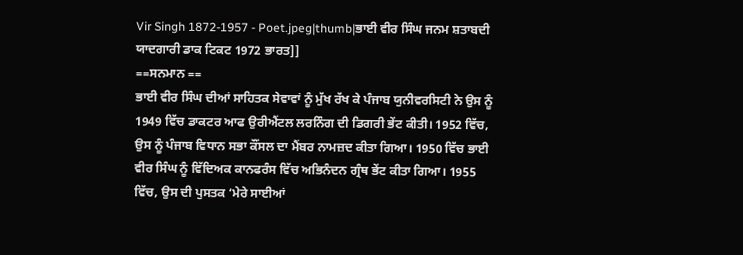Vir Singh 1872-1957 - Poet.jpeg|thumb|ਭਾਈ ਵੀਰ ਸਿੰਘ ਜਨਮ ਸ਼ਤਾਬਦੀ ਯਾਦਗਾਰੀ ਡਾਕ ਟਿਕਟ 1972 ਭਾਰਤ]]
==ਸਨਮਾਨ ==
ਭਾਈ ਵੀਰ ਸਿੰਘ ਦੀਆਂ ਸਾਹਿਤਕ ਸੇਵਾਵਾਂ ਨੂੰ ਮੁੱਖ ਰੱਖ ਕੇ ਪੰਜਾਬ ਯੁਨੀਵਰਸਿਟੀ ਨੇ ਉਸ ਨੂੰ 1949 ਵਿੱਚ ਡਾਕਟਰ ਆਫ ਉਰੀਐਂਟਲ ਲਰਨਿੰਗ ਦੀ ਡਿਗਰੀ ਭੇਂਟ ਕੀਤੀ। 1952 ਵਿੱਚ, ਉਸ ਨੂੰ ਪੰਜਾਬ ਵਿਧਾਨ ਸਭਾ ਕੌਂਸਲ ਦਾ ਮੈਂਬਰ ਨਾਮਜ਼ਦ ਕੀਤਾ ਗਿਆ। 1950 ਵਿੱਚ ਭਾਈ ਵੀਰ ਸਿੰਘ ਨੂੰ ਵਿੱਦਿਅਕ ਕਾਨਫਰੰਸ ਵਿੱਚ ਅਭਿਨੰਦਨ ਗ੍ਰੰਥ ਭੇਂਟ ਕੀਤਾ ਗਿਆ। 1955 ਵਿੱਚ, ਉਸ ਦੀ ਪੁਸਤਕ ‘ਮੇਰੇ ਸਾਈਆਂ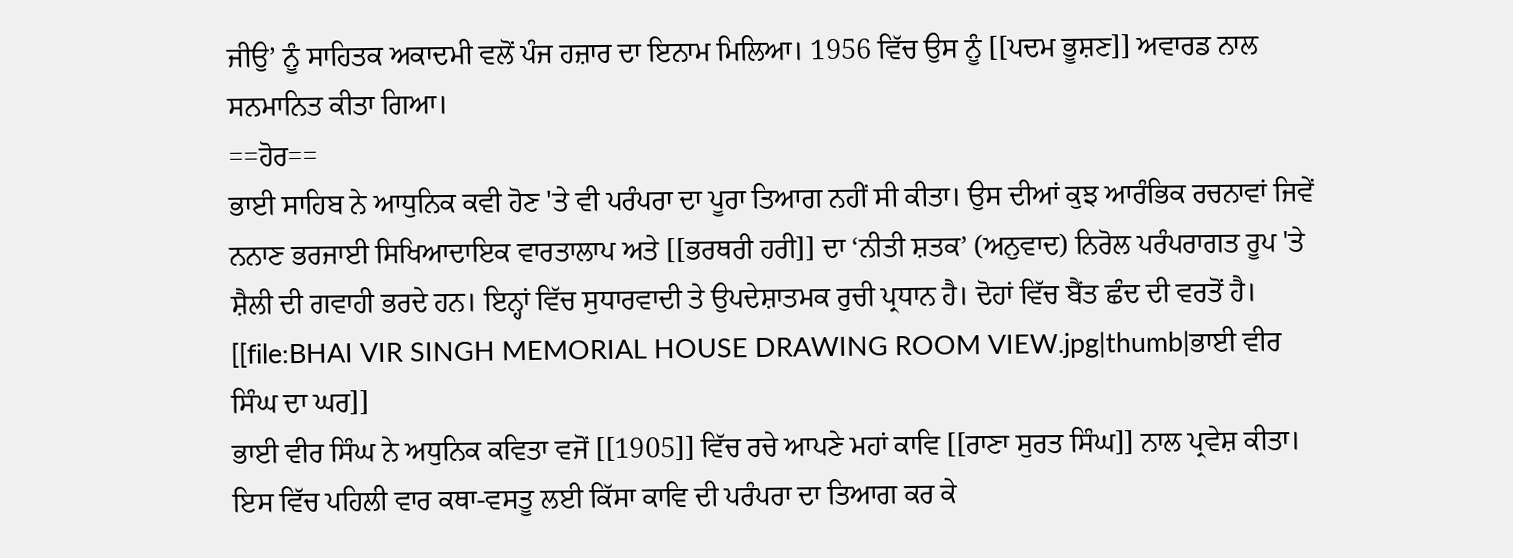ਜੀਉ’ ਨੂੰ ਸਾਹਿਤਕ ਅਕਾਦਮੀ ਵਲੋਂ ਪੰਜ ਹਜ਼ਾਰ ਦਾ ਇਨਾਮ ਮਿਲਿਆ। 1956 ਵਿੱਚ ਉਸ ਨੂੰ [[ਪਦਮ ਭੂਸ਼ਣ]] ਅਵਾਰਡ ਨਾਲ ਸਨਮਾਨਿਤ ਕੀਤਾ ਗਿਆ।
==ਹੋਰ==
ਭਾਈ ਸਾਹਿਬ ਨੇ ਆਧੁਨਿਕ ਕਵੀ ਹੋਣ 'ਤੇ ਵੀ ਪਰੰਪਰਾ ਦਾ ਪੂਰਾ ਤਿਆਗ ਨਹੀਂ ਸੀ ਕੀਤਾ। ਉਸ ਦੀਆਂ ਕੁਝ ਆਰੰਭਿਕ ਰਚਨਾਵਾਂ ਜਿਵੇਂ ਨਨਾਣ ਭਰਜਾਈ ਸਿਖਿਆਦਾਇਕ ਵਾਰਤਾਲਾਪ ਅਤੇ [[ਭਰਥਰੀ ਹਰੀ]] ਦਾ ‘ਨੀਤੀ ਸ਼ਤਕ’ (ਅਨੁਵਾਦ) ਨਿਰੋਲ ਪਰੰਪਰਾਗਤ ਰੂਪ 'ਤੇ ਸ਼ੈਲੀ ਦੀ ਗਵਾਹੀ ਭਰਦੇ ਹਨ। ਇਨ੍ਹਾਂ ਵਿੱਚ ਸੁਧਾਰਵਾਦੀ ਤੇ ਉਪਦੇਸ਼ਾਤਮਕ ਰੁਚੀ ਪ੍ਰਧਾਨ ਹੈ। ਦੋਹਾਂ ਵਿੱਚ ਬੈਂਤ ਛੰਦ ਦੀ ਵਰਤੋਂ ਹੈ।
[[file:BHAI VIR SINGH MEMORIAL HOUSE DRAWING ROOM VIEW.jpg|thumb|ਭਾਈ ਵੀਰ ਸਿੰਘ ਦਾ ਘਰ]]
ਭਾਈ ਵੀਰ ਸਿੰਘ ਨੇ ਅਧੁਨਿਕ ਕਵਿਤਾ ਵਜੋਂ [[1905]] ਵਿੱਚ ਰਚੇ ਆਪਣੇ ਮਹਾਂ ਕਾਵਿ [[ਰਾਣਾ ਸੁਰਤ ਸਿੰਘ]] ਨਾਲ ਪ੍ਰਵੇਸ਼ ਕੀਤਾ। ਇਸ ਵਿੱਚ ਪਹਿਲੀ ਵਾਰ ਕਥਾ-ਵਸਤੂ ਲਈ ਕਿੱਸਾ ਕਾਵਿ ਦੀ ਪਰੰਪਰਾ ਦਾ ਤਿਆਗ ਕਰ ਕੇ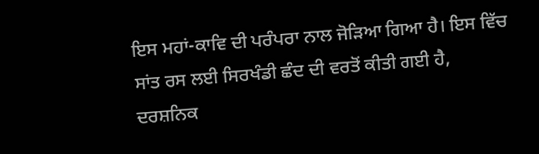ਇਸ ਮਹਾਂ-ਕਾਵਿ ਦੀ ਪਰੰਪਰਾ ਨਾਲ ਜੋੜਿਆ ਗਿਆ ਹੈ। ਇਸ ਵਿੱਚ ਸਾਂਤ ਰਸ ਲਈ ਸਿਰਖੰਡੀ ਛੰਦ ਦੀ ਵਰਤੋਂ ਕੀਤੀ ਗਈ ਹੈ, ਦਰਸ਼ਨਿਕ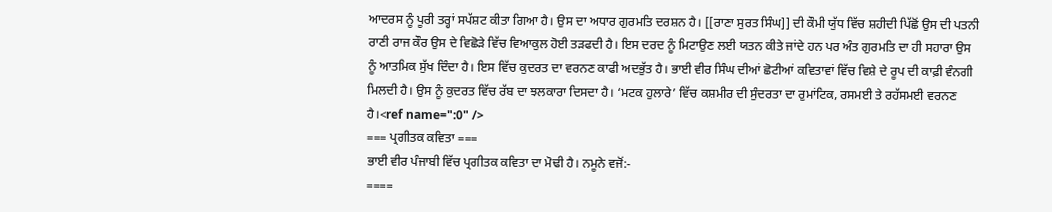ਆਦਰਸ ਨੂੰ ਪੂਰੀ ਤਰ੍ਹਾਂ ਸਪੱਸ਼ਟ ਕੀਤਾ ਗਿਆ ਹੈ। ਉਸ ਦਾ ਅਧਾਰ ਗੁਰਮਤਿ ਦਰਸ਼ਨ ਹੈ। [[ਰਾਣਾ ਸੁਰਤ ਸਿੰਘ]] ਦੀ ਕੌਮੀ ਯੁੱਧ ਵਿੱਚ ਸ਼ਹੀਦੀ ਪਿੱਛੋਂ ਉਸ ਦੀ ਪਤਨੀ ਰਾਣੀ ਰਾਜ ਕੌਰ ਉਸ ਦੇ ਵਿਛੋੜੇ ਵਿੱਚ ਵਿਆਕੁਲ ਹੋਈ ਤੜਫਦੀ ਹੈ। ਇਸ ਦਰਦ ਨੂੰ ਮਿਟਾਉਣ ਲਈ ਯਤਨ ਕੀਤੇ ਜਾਂਦੇ ਹਨ ਪਰ ਅੰਤ ਗੁਰਮਤਿ ਦਾ ਹੀ ਸਹਾਰਾ ਉਸ ਨੂੰ ਆਤਮਿਕ ਸੁੱਖ ਦਿੰਦਾ ਹੈ। ਇਸ ਵਿੱਚ ਕੁਦਰਤ ਦਾ ਵਰਨਣ ਕਾਫੀ ਅਦਭੁੱਤ ਹੈ। ਭਾਈ ਵੀਰ ਸਿੰਘ ਦੀਆਂ ਛੋਟੀਆਂ ਕਵਿਤਾਵਾਂ ਵਿੱਚ ਵਿਸ਼ੇ ਦੇ ਰੂਪ ਦੀ ਕਾਫ਼ੀ ਵੰਨਗੀ ਮਿਲਦੀ ਹੈ। ਉਸ ਨੂੰ ਕੁਦਰਤ ਵਿੱਚ ਰੱਬ ਦਾ ਝਲਕਾਰਾ ਦਿਸਦਾ ਹੈ। ‘ਮਟਕ ਹੁਲਾਰੇ’ ਵਿੱਚ ਕਸ਼ਮੀਰ ਦੀ ਸੁੰਦਰਤਾ ਦਾ ਰੁਮਾਂਟਿਕ, ਰਸਮਈ ਤੇ ਰਹੱਸਮਈ ਵਰਨਣ ਹੈ।<ref name=":0" />
=== ਪ੍ਰਗੀਤਕ ਕਵਿਤਾ ===
ਭਾਈ ਵੀਰ ਪੰਜਾਬੀ ਵਿੱਚ ਪ੍ਰਗੀਤਕ ਕਵਿਤਾ ਦਾ ਮੋਢੀ ਹੈ। ਨਮੂਨੇ ਵਜੋਂ:-
====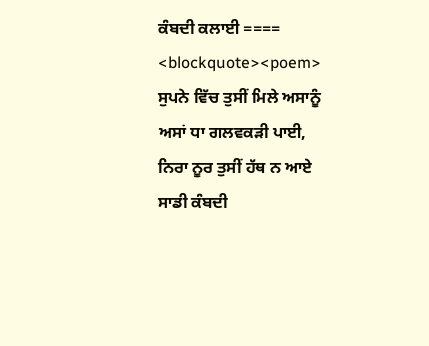ਕੰਬਦੀ ਕਲਾਈ ====
<blockquote><poem>
ਸੁਪਨੇ ਵਿੱਚ ਤੁਸੀਂ ਮਿਲੇ ਅਸਾਨੂੰ
ਅਸਾਂ ਧਾ ਗਲਵਕੜੀ ਪਾਈ,
ਨਿਰਾ ਨੂਰ ਤੁਸੀਂ ਹੱਥ ਨ ਆਏ
ਸਾਡੀ ਕੰਬਦੀ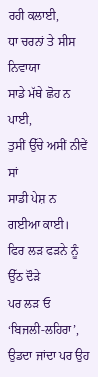ਰਹੀ ਕਲਾਈ,
ਧਾ ਚਰਨਾਂ ਤੇ ਸੀਸ ਨਿਵਾਯਾ
ਸਾਡੇ ਮੱਥੇ ਛੋਹ ਨ ਪਾਈ,
ਤੁਸੀਂ ਉੱਚੇ ਅਸੀਂ ਨੀਵੇਂ ਸਾਂ
ਸਾਡੀ ਪੇਸ਼ ਨ ਗਈਆ ਕਾਈ।
ਫਿਰ ਲੜ ਫੜਨੇ ਨੂੰ ਉੱਠ ਦੌੜੇ
ਪਰ ਲੜ ਓ ‘ਬਿਜਲੀ-ਲਹਿਰਾ’,
ਉਡਦਾ ਜਾਂਦਾ ਪਰ ਉਹ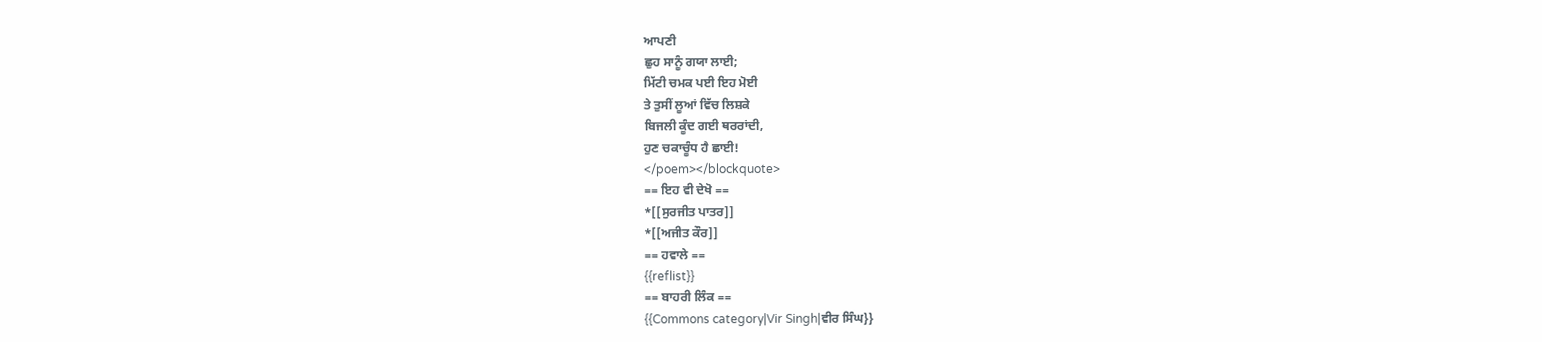ਆਪਣੀ
ਛੁਹ ਸਾਨੂੰ ਗਯਾ ਲਾਈ;
ਮਿੱਟੀ ਚਮਕ ਪਈ ਇਹ ਮੋਈ
ਤੇ ਤੁਸੀਂ ਲੂਆਂ ਵਿੱਚ ਲਿਸ਼ਕੇ
ਬਿਜਲੀ ਕੂੰਦ ਗਈ ਥਰਰਾਂਦੀ,
ਹੁਣ ਚਕਾਚੂੰਧ ਹੈ ਛਾਈ!
</poem></blockquote>
== ਇਹ ਵੀ ਦੇਖੋ ==
*[[ਸੁਰਜੀਤ ਪਾਤਰ]]
*[[ਅਜੀਤ ਕੌਰ]]
== ਹਵਾਲੇ ==
{{reflist}}
== ਬਾਹਰੀ ਲਿੰਕ ==
{{Commons category|Vir Singh|ਵੀਰ ਸਿੰਘ}}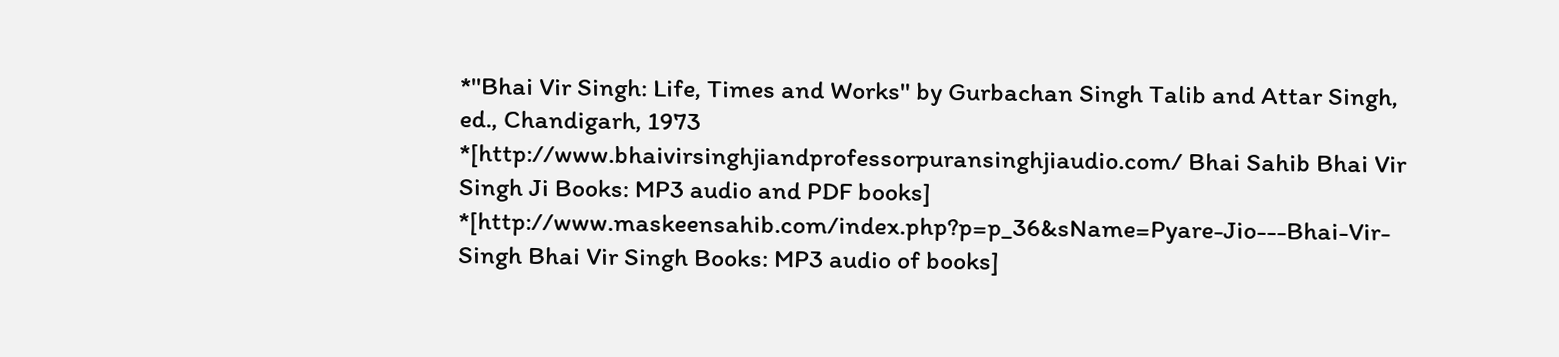*''Bhai Vir Singh: Life, Times and Works'' by Gurbachan Singh Talib and Attar Singh, ed., Chandigarh, 1973
*[http://www.bhaivirsinghjiandprofessorpuransinghjiaudio.com/ Bhai Sahib Bhai Vir Singh Ji Books: MP3 audio and PDF books]
*[http://www.maskeensahib.com/index.php?p=p_36&sName=Pyare-Jio---Bhai-Vir-Singh Bhai Vir Singh Books: MP3 audio of books]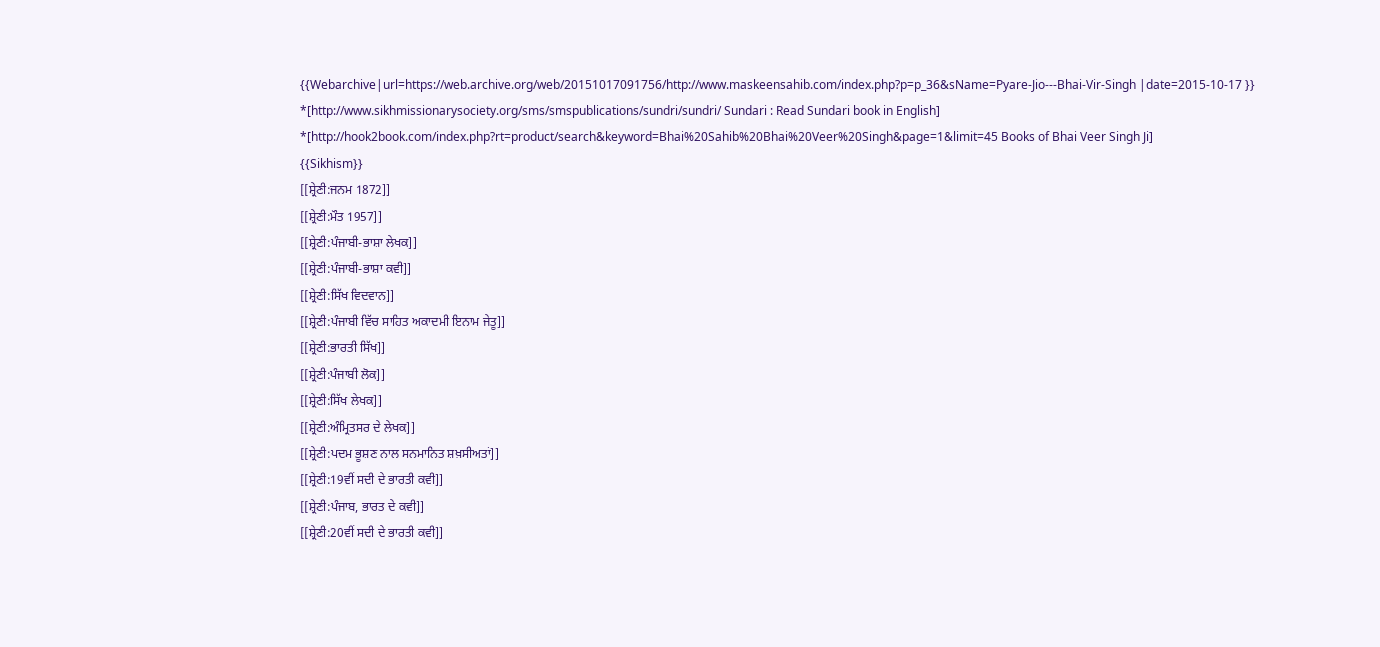{{Webarchive|url=https://web.archive.org/web/20151017091756/http://www.maskeensahib.com/index.php?p=p_36&sName=Pyare-Jio---Bhai-Vir-Singh |date=2015-10-17 }}
*[http://www.sikhmissionarysociety.org/sms/smspublications/sundri/sundri/ Sundari : Read Sundari book in English]
*[http://hook2book.com/index.php?rt=product/search&keyword=Bhai%20Sahib%20Bhai%20Veer%20Singh&page=1&limit=45 Books of Bhai Veer Singh Ji]
{{Sikhism}}
[[ਸ਼੍ਰੇਣੀ:ਜਨਮ 1872]]
[[ਸ਼੍ਰੇਣੀ:ਮੌਤ 1957]]
[[ਸ਼੍ਰੇਣੀ:ਪੰਜਾਬੀ-ਭਾਸ਼ਾ ਲੇਖਕ]]
[[ਸ਼੍ਰੇਣੀ:ਪੰਜਾਬੀ-ਭਾਸ਼ਾ ਕਵੀ]]
[[ਸ਼੍ਰੇਣੀ:ਸਿੱਖ ਵਿਦਵਾਨ]]
[[ਸ਼੍ਰੇਣੀ:ਪੰਜਾਬੀ ਵਿੱਚ ਸਾਹਿਤ ਅਕਾਦਮੀ ਇਨਾਮ ਜੇਤੂ]]
[[ਸ਼੍ਰੇਣੀ:ਭਾਰਤੀ ਸਿੱਖ]]
[[ਸ਼੍ਰੇਣੀ:ਪੰਜਾਬੀ ਲੋਕ]]
[[ਸ਼੍ਰੇਣੀ:ਸਿੱਖ ਲੇਖਕ]]
[[ਸ਼੍ਰੇਣੀ:ਅੰਮ੍ਰਿਤਸਰ ਦੇ ਲੇਖਕ]]
[[ਸ਼੍ਰੇਣੀ:ਪਦਮ ਭੂਸ਼ਣ ਨਾਲ ਸਨਮਾਨਿਤ ਸ਼ਖ਼ਸੀਅਤਾਂ]]
[[ਸ਼੍ਰੇਣੀ:19ਵੀਂ ਸਦੀ ਦੇ ਭਾਰਤੀ ਕਵੀ]]
[[ਸ਼੍ਰੇਣੀ:ਪੰਜਾਬ, ਭਾਰਤ ਦੇ ਕਵੀ]]
[[ਸ਼੍ਰੇਣੀ:20ਵੀਂ ਸਦੀ ਦੇ ਭਾਰਤੀ ਕਵੀ]]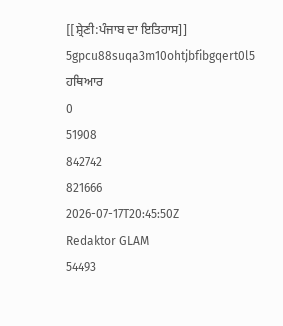[[ਸ਼੍ਰੇਣੀ:ਪੰਜਾਬ ਦਾ ਇਤਿਹਾਸ]]
5gpcu88suqa3m10ohtjbfibgqert0l5
ਹਥਿਆਰ
0
51908
842742
821666
2026-07-17T20:45:50Z
Redaktor GLAM
54493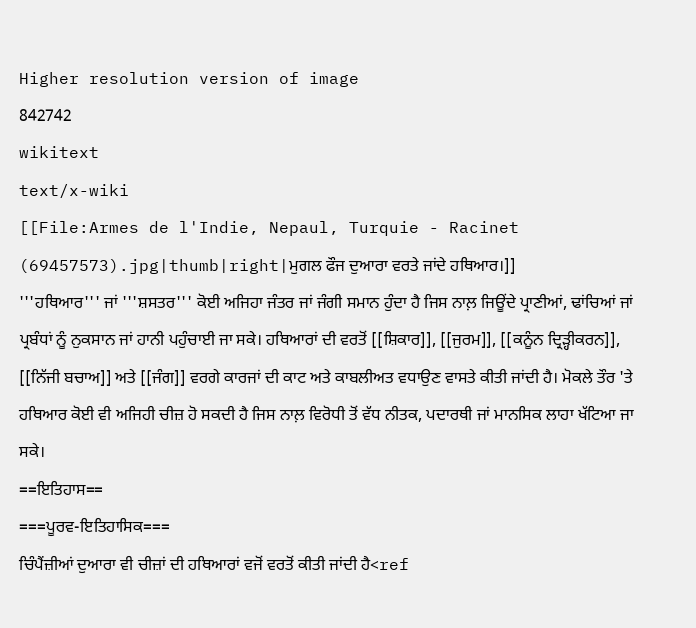Higher resolution version of image
842742
wikitext
text/x-wiki
[[File:Armes de l'Indie, Nepaul, Turquie - Racinet (69457573).jpg|thumb|right|ਮੁਗਲ ਫੌਜ ਦੁਆਰਾ ਵਰਤੇ ਜਾਂਦੇ ਹਥਿਆਰ।]]
'''ਹਥਿਆਰ''' ਜਾਂ '''ਸ਼ਸਤਰ''' ਕੋਈ ਅਜਿਹਾ ਜੰਤਰ ਜਾਂ ਜੰਗੀ ਸਮਾਨ ਹੁੰਦਾ ਹੈ ਜਿਸ ਨਾਲ਼ ਜਿਊਂਦੇ ਪ੍ਰਾਣੀਆਂ, ਢਾਂਚਿਆਂ ਜਾਂ ਪ੍ਰਬੰਧਾਂ ਨੂੰ ਨੁਕਸਾਨ ਜਾਂ ਹਾਨੀ ਪਹੁੰਚਾਈ ਜਾ ਸਕੇ। ਹਥਿਆਰਾਂ ਦੀ ਵਰਤੋਂ [[ਸ਼ਿਕਾਰ]], [[ਜੁਰਮ]], [[ਕਨੂੰਨ ਦ੍ਰਿੜ੍ਹੀਕਰਨ]], [[ਨਿੱਜੀ ਬਚਾਅ]] ਅਤੇ [[ਜੰਗ]] ਵਰਗੇ ਕਾਰਜਾਂ ਦੀ ਕਾਟ ਅਤੇ ਕਾਬਲੀਅਤ ਵਧਾਉਣ ਵਾਸਤੇ ਕੀਤੀ ਜਾਂਦੀ ਹੈ। ਮੋਕਲੇ ਤੌਰ 'ਤੇ ਹਥਿਆਰ ਕੋਈ ਵੀ ਅਜਿਹੀ ਚੀਜ਼ ਹੋ ਸਕਦੀ ਹੈ ਜਿਸ ਨਾਲ਼ ਵਿਰੋਧੀ ਤੋਂ ਵੱਧ ਨੀਤਕ, ਪਦਾਰਥੀ ਜਾਂ ਮਾਨਸਿਕ ਲਾਹਾ ਖੱਟਿਆ ਜਾ ਸਕੇ।
==ਇਤਿਹਾਸ==
===ਪੂਰਵ-ਇਤਿਹਾਸਿਕ===
ਚਿੰਪੈਂਜ਼ੀਆਂ ਦੁਆਰਾ ਵੀ ਚੀਜ਼ਾਂ ਦੀ ਹਥਿਆਰਾਂ ਵਜੋਂ ਵਰਤੋਂ ਕੀਤੀ ਜਾਂਦੀ ਹੈ<ref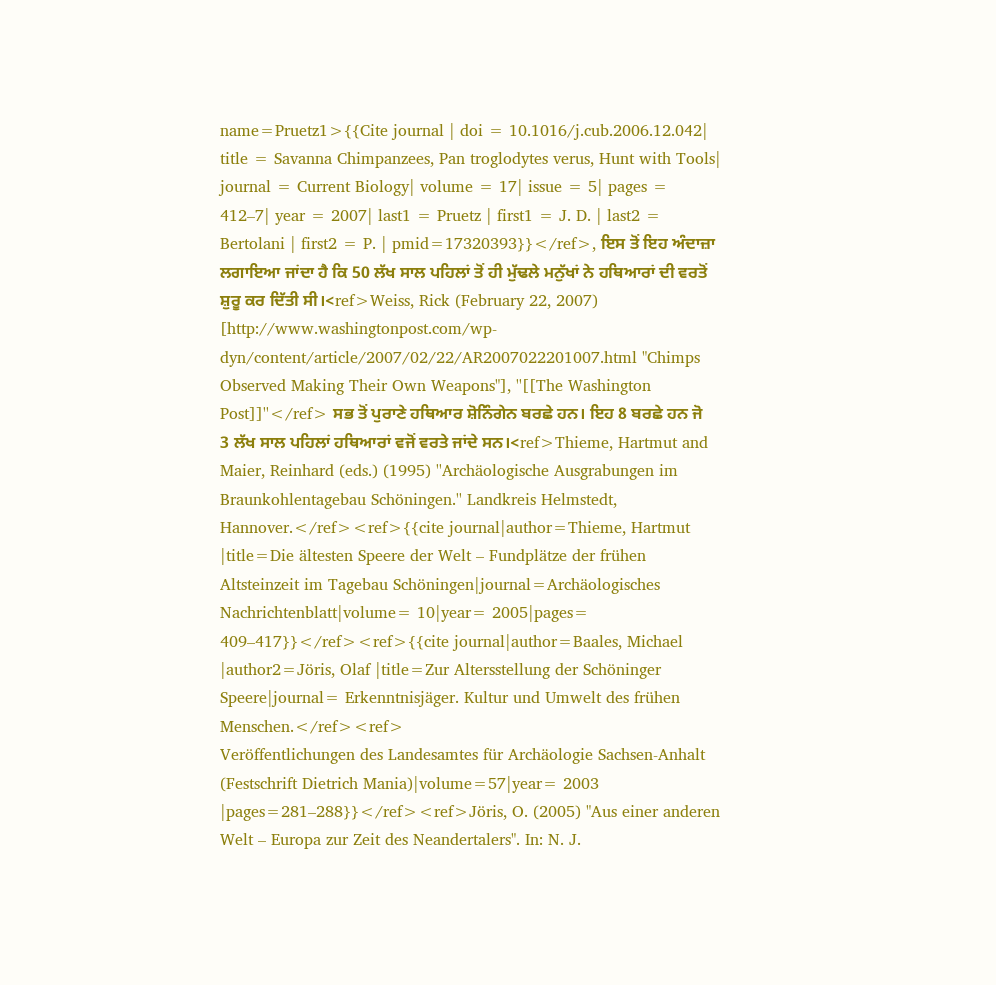name=Pruetz1>{{Cite journal | doi = 10.1016/j.cub.2006.12.042| title = Savanna Chimpanzees, Pan troglodytes verus, Hunt with Tools| journal = Current Biology| volume = 17| issue = 5| pages = 412–7| year = 2007| last1 = Pruetz | first1 = J. D. | last2 = Bertolani | first2 = P. | pmid=17320393}}</ref>, ਇਸ ਤੋਂ ਇਹ ਅੰਦਾਜ਼ਾ ਲਗਾਇਆ ਜਾਂਦਾ ਹੈ ਕਿ 50 ਲੱਖ ਸਾਲ ਪਹਿਲਾਂ ਤੋਂ ਹੀ ਮੁੱਢਲੇ ਮਨੁੱਖਾਂ ਨੇ ਹਥਿਆਰਾਂ ਦੀ ਵਰਤੋਂ ਸ਼ੁਰੂ ਕਰ ਦਿੱਤੀ ਸੀ।<ref>Weiss, Rick (February 22, 2007) [http://www.washingtonpost.com/wp-dyn/content/article/2007/02/22/AR2007022201007.html "Chimps Observed Making Their Own Weapons"], ''[[The Washington Post]]''</ref> ਸਭ ਤੋਂ ਪੁਰਾਣੇ ਹਥਿਆਰ ਸ਼ੋਨਿੰਗੇਨ ਬਰਛੇ ਹਨ। ਇਹ 8 ਬਰਛੇ ਹਨ ਜੋ 3 ਲੱਖ ਸਾਲ ਪਹਿਲਾਂ ਹਥਿਆਰਾਂ ਵਜੋਂ ਵਰਤੇ ਜਾਂਦੇ ਸਨ।<ref>Thieme, Hartmut and Maier, Reinhard (eds.) (1995) ''Archäologische Ausgrabungen im Braunkohlentagebau Schöningen.'' Landkreis Helmstedt, Hannover.</ref><ref>{{cite journal|author=Thieme, Hartmut |title=Die ältesten Speere der Welt – Fundplätze der frühen Altsteinzeit im Tagebau Schöningen|journal=Archäologisches Nachrichtenblatt|volume= 10|year= 2005|pages= 409–417}}</ref><ref>{{cite journal|author=Baales, Michael |author2=Jöris, Olaf |title=Zur Altersstellung der Schöninger Speere|journal= Erkenntnisjäger. Kultur und Umwelt des frühen Menschen.</ref><ref>
Veröffentlichungen des Landesamtes für Archäologie Sachsen-Anhalt (Festschrift Dietrich Mania)|volume=57|year= 2003 |pages=281–288}}</ref><ref>Jöris, O. (2005) "Aus einer anderen Welt – Europa zur Zeit des Neandertalers". In: N. J.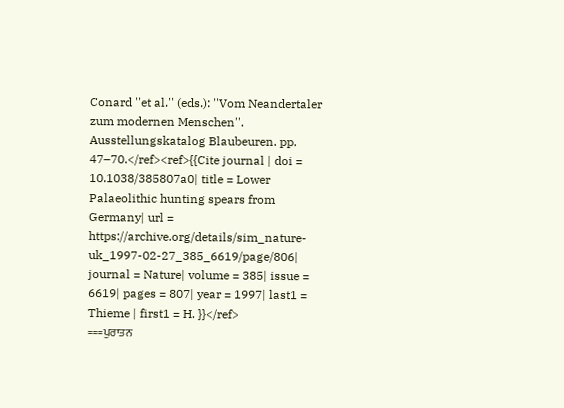Conard ''et al.'' (eds.): ''Vom Neandertaler zum modernen Menschen''. Ausstellungskatalog Blaubeuren. pp. 47–70.</ref><ref>{{Cite journal | doi = 10.1038/385807a0| title = Lower Palaeolithic hunting spears from Germany| url = https://archive.org/details/sim_nature-uk_1997-02-27_385_6619/page/806| journal = Nature| volume = 385| issue = 6619| pages = 807| year = 1997| last1 = Thieme | first1 = H. }}</ref>
===ਪੁਰਾਤਨ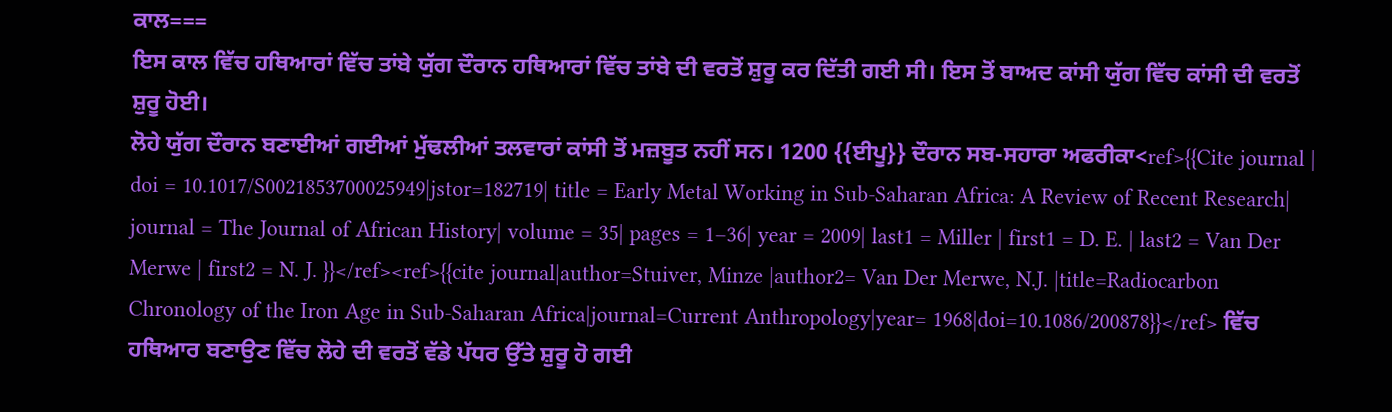ਕਾਲ===
ਇਸ ਕਾਲ ਵਿੱਚ ਹਥਿਆਰਾਂ ਵਿੱਚ ਤਾਂਬੇ ਯੁੱਗ ਦੌਰਾਨ ਹਥਿਆਰਾਂ ਵਿੱਚ ਤਾਂਬੇ ਦੀ ਵਰਤੋਂ ਸ਼ੁਰੂ ਕਰ ਦਿੱਤੀ ਗਈ ਸੀ। ਇਸ ਤੋਂ ਬਾਅਦ ਕਾਂਸੀ ਯੁੱਗ ਵਿੱਚ ਕਾਂਸੀ ਦੀ ਵਰਤੋਂ ਸ਼ੁਰੂ ਹੋਈ।
ਲੋਹੇ ਯੁੱਗ ਦੌਰਾਨ ਬਣਾਈਆਂ ਗਈਆਂ ਮੁੱਢਲੀਆਂ ਤਲਵਾਰਾਂ ਕਾਂਸੀ ਤੋਂ ਮਜ਼ਬੂਤ ਨਹੀਂ ਸਨ। 1200 {{ਈਪੂ}} ਦੌਰਾਨ ਸਬ-ਸਹਾਰਾ ਅਫਰੀਕਾ<ref>{{Cite journal | doi = 10.1017/S0021853700025949|jstor=182719| title = Early Metal Working in Sub-Saharan Africa: A Review of Recent Research| journal = The Journal of African History| volume = 35| pages = 1–36| year = 2009| last1 = Miller | first1 = D. E. | last2 = Van Der Merwe | first2 = N. J. }}</ref><ref>{{cite journal|author=Stuiver, Minze |author2= Van Der Merwe, N.J. |title=Radiocarbon Chronology of the Iron Age in Sub-Saharan Africa|journal=Current Anthropology|year= 1968|doi=10.1086/200878}}</ref> ਵਿੱਚ ਹਥਿਆਰ ਬਣਾਉਣ ਵਿੱਚ ਲੋਹੇ ਦੀ ਵਰਤੋਂ ਵੱਡੇ ਪੱਧਰ ਉੱਤੇ ਸ਼ੁਰੂ ਹੋ ਗਈ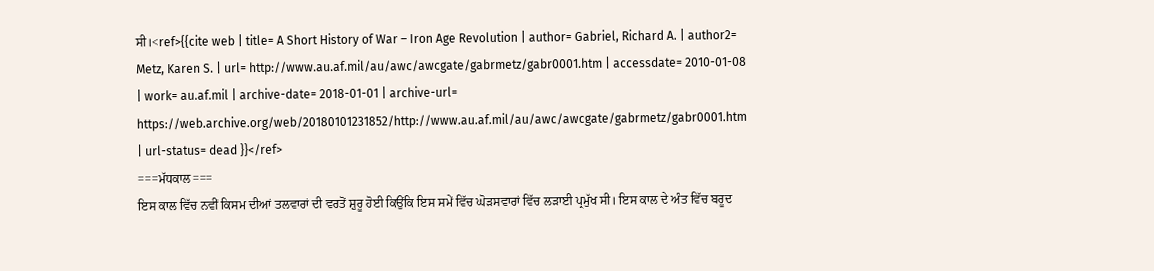ਸੀ।<ref>{{cite web | title= A Short History of War – Iron Age Revolution | author= Gabriel, Richard A. | author2= Metz, Karen S. | url= http://www.au.af.mil/au/awc/awcgate/gabrmetz/gabr0001.htm | accessdate= 2010-01-08 | work= au.af.mil | archive-date= 2018-01-01 | archive-url= https://web.archive.org/web/20180101231852/http://www.au.af.mil/au/awc/awcgate/gabrmetz/gabr0001.htm | url-status= dead }}</ref>
===ਮੱਧਕਾਲ===
ਇਸ ਕਾਲ ਵਿੱਚ ਨਵੀਂ ਕਿਸਮ ਦੀਆਂ ਤਲਵਾਰਾਂ ਦੀ ਵਰਤੋਂ ਸ਼ੁਰੂ ਹੋਈ ਕਿਉਂਕਿ ਇਸ ਸਮੇਂ ਵਿੱਚ ਘੋੜਸਵਾਰਾਂ ਵਿੱਚ ਲੜਾਈ ਪ੍ਰਮੁੱਖ ਸੀ। ਇਸ ਕਾਲ ਦੇ ਅੰਤ ਵਿੱਚ ਬਰੂਦ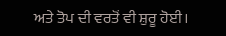ਅਤੇ ਤੋਪ ਦੀ ਵਰਤੋਂ ਵੀ ਸ਼ੁਰੂ ਹੋਈ।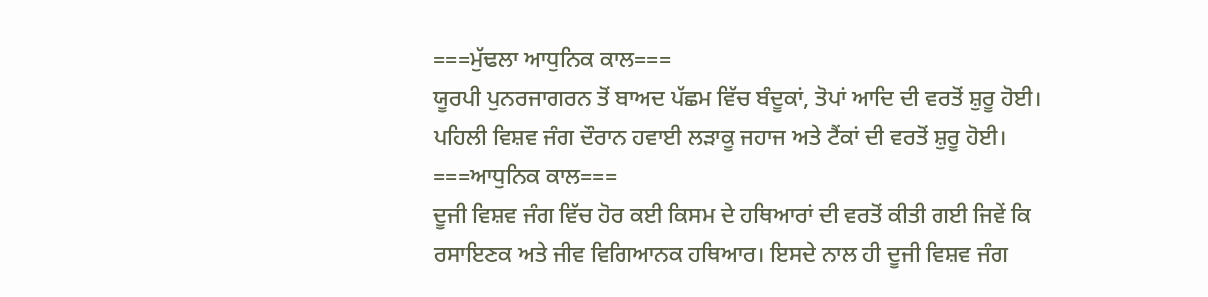===ਮੁੱਢਲਾ ਆਧੁਨਿਕ ਕਾਲ===
ਯੂਰਪੀ ਪੁਨਰਜਾਗਰਨ ਤੋਂ ਬਾਅਦ ਪੱਛਮ ਵਿੱਚ ਬੰਦੂਕਾਂ, ਤੋਪਾਂ ਆਦਿ ਦੀ ਵਰਤੋਂ ਸ਼ੁਰੂ ਹੋਈ। ਪਹਿਲੀ ਵਿਸ਼ਵ ਜੰਗ ਦੌਰਾਨ ਹਵਾਈ ਲੜਾਕੂ ਜਹਾਜ ਅਤੇ ਟੈਂਕਾਂ ਦੀ ਵਰਤੋਂ ਸ਼ੁਰੂ ਹੋਈ।
===ਆਧੁਨਿਕ ਕਾਲ===
ਦੂਜੀ ਵਿਸ਼ਵ ਜੰਗ ਵਿੱਚ ਹੋਰ ਕਈ ਕਿਸਮ ਦੇ ਹਥਿਆਰਾਂ ਦੀ ਵਰਤੋਂ ਕੀਤੀ ਗਈ ਜਿਵੇਂ ਕਿ ਰਸਾਇਣਕ ਅਤੇ ਜੀਵ ਵਿਗਿਆਨਕ ਹਥਿਆਰ। ਇਸਦੇ ਨਾਲ ਹੀ ਦੂਜੀ ਵਿਸ਼ਵ ਜੰਗ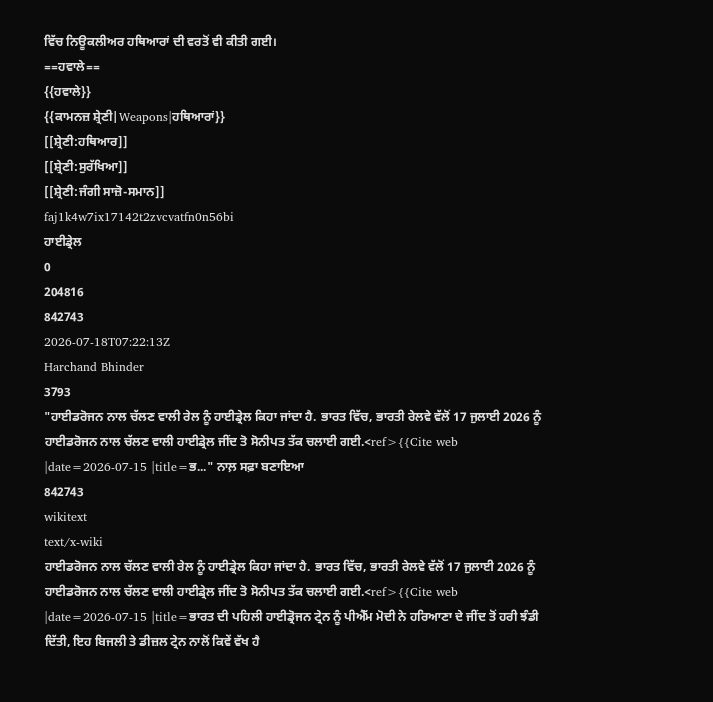ਵਿੱਚ ਨਿਊਕਲੀਅਰ ਹਥਿਆਰਾਂ ਦੀ ਵਰਤੋਂ ਵੀ ਕੀਤੀ ਗਈ।
==ਹਵਾਲੇ==
{{ਹਵਾਲੇ}}
{{ਕਾਮਨਜ਼ ਸ਼੍ਰੇਣੀ|Weapons|ਹਥਿਆਰਾਂ}}
[[ਸ਼੍ਰੇਣੀ:ਹਥਿਆਰ]]
[[ਸ਼੍ਰੇਣੀ:ਸੁਰੱਖਿਆ]]
[[ਸ਼੍ਰੇਣੀ:ਜੰਗੀ ਸਾਜ਼ੋ-ਸਮਾਨ]]
faj1k4w7ix17142t2zvcvatfn0n56bi
ਹਾਈਡ੍ਰੇਲ
0
204816
842743
2026-07-18T07:22:13Z
Harchand Bhinder
3793
"ਹਾਈਡਰੋਜਨ ਨਾਲ ਚੱਲਣ ਵਾਲੀ ਰੇਲ ਨੂੰ ਹਾਈਡ੍ਰੇਲ ਕਿਹਾ ਜਾਂਦਾ ਹੈ. ਭਾਰਤ ਵਿੱਚ, ਭਾਰਤੀ ਰੇਲਵੇ ਵੱਲੋਂ 17 ਜੁਲਾਈ 2026 ਨੂੰ ਹਾਈਡਰੋਜਨ ਨਾਲ ਚੱਲਣ ਵਾਲੀ ਹਾਈਡ੍ਰੇਲ ਜੀਂਦ ਤੋ ਸੋਨੀਪਤ ਤੱਕ ਚਲਾਈ ਗਈ.<ref>{{Cite web |date=2026-07-15 |title=ਭ..." ਨਾਲ਼ ਸਫ਼ਾ ਬਣਾਇਆ
842743
wikitext
text/x-wiki
ਹਾਈਡਰੋਜਨ ਨਾਲ ਚੱਲਣ ਵਾਲੀ ਰੇਲ ਨੂੰ ਹਾਈਡ੍ਰੇਲ ਕਿਹਾ ਜਾਂਦਾ ਹੈ. ਭਾਰਤ ਵਿੱਚ, ਭਾਰਤੀ ਰੇਲਵੇ ਵੱਲੋਂ 17 ਜੁਲਾਈ 2026 ਨੂੰ ਹਾਈਡਰੋਜਨ ਨਾਲ ਚੱਲਣ ਵਾਲੀ ਹਾਈਡ੍ਰੇਲ ਜੀਂਦ ਤੋ ਸੋਨੀਪਤ ਤੱਕ ਚਲਾਈ ਗਈ.<ref>{{Cite web |date=2026-07-15 |title=ਭਾਰਤ ਦੀ ਪਹਿਲੀ ਹਾਈਡ੍ਰੋਜਨ ਟ੍ਰੇਨ ਨੂੰ ਪੀਐੱਮ ਮੋਦੀ ਨੇ ਹਰਿਆਣਾ ਦੇ ਜੀਂਦ ਤੋਂ ਹਰੀ ਝੰਡੀ ਦਿੱਤੀ, ਇਹ ਬਿਜਲੀ ਤੇ ਡੀਜ਼ਲ ਟ੍ਰੇਨ ਨਾਲੋਂ ਕਿਵੇਂ ਵੱਖ ਹੈ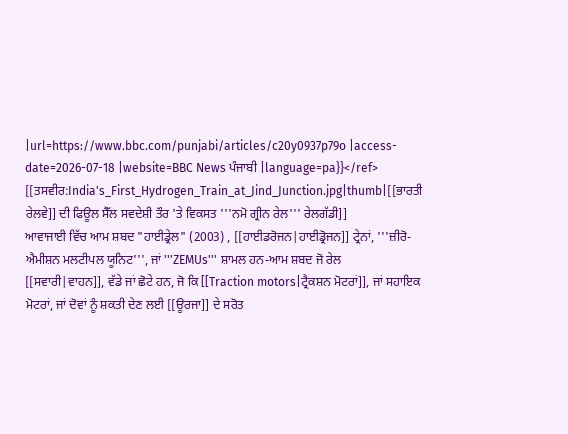|url=https://www.bbc.com/punjabi/articles/c20y0937p79o |access-date=2026-07-18 |website=BBC News ਪੰਜਾਬੀ |language=pa}}</ref>
[[ਤਸਵੀਰ:India's_First_Hydrogen_Train_at_Jind_Junction.jpg|thumb|[[ਭਾਰਤੀ ਰੇਲਵੇ]] ਦੀ ਫਿਊਲ ਸੈੱਲ ਸਵਦੇਸ਼ੀ ਤੌਰ 'ਤੇ ਵਿਕਸਤ '''ਨਮੋ ਗ੍ਰੀਨ ਰੇਲ''' ਰੇਲਗੱਡੀ]]
ਆਵਾਜਾਈ ਵਿੱਚ ਆਮ ਸ਼ਬਦ "ਹਾਈਡ੍ਰੇਲ" (2003) , [[ਹਾਈਡਰੋਜਨ|ਹਾਈਡ੍ਰੋਜਨ]] ਟ੍ਰੇਨਾਂ, '''ਜ਼ੀਰੋ-ਐਮੀਸ਼ਨ ਮਲਟੀਪਲ ਯੂਨਿਟ''', ਜਾਂ '''ZEMUs''' ਸ਼ਾਮਲ ਹਨ-ਆਮ ਸ਼ਬਦ ਜੋ ਰੇਲ [[ਸਵਾਰੀ|ਵਾਹਨ]], ਵੱਡੇ ਜਾਂ ਛੋਟੇ ਹਨ, ਜੋ ਕਿ [[Traction motors|ਟ੍ਰੈਕਸ਼ਨ ਮੋਟਰਾਂ]], ਜਾਂ ਸਹਾਇਕ ਮੋਟਰਾਂ, ਜਾਂ ਦੋਵਾਂ ਨੂੰ ਸ਼ਕਤੀ ਦੇਣ ਲਈ [[ਊਰਜਾ]] ਦੇ ਸਰੋਤ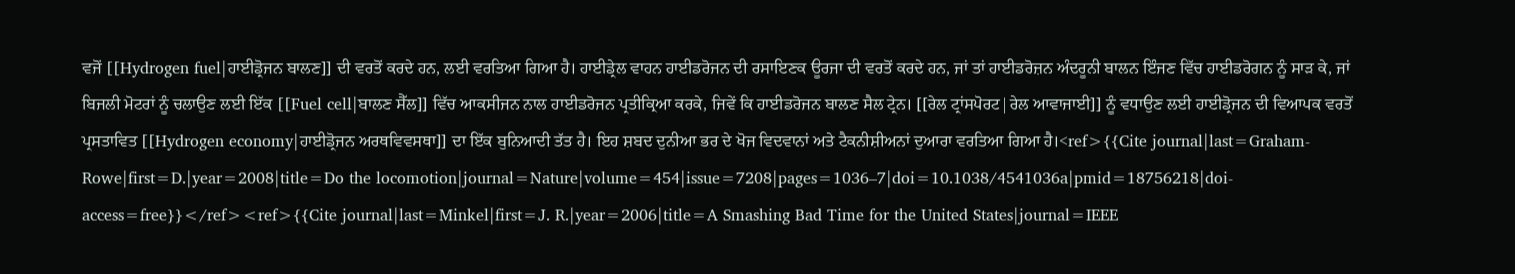ਵਜੋਂ [[Hydrogen fuel|ਹਾਈਡ੍ਰੋਜਨ ਬਾਲਣ]] ਦੀ ਵਰਤੋਂ ਕਰਦੇ ਹਨ, ਲਈ ਵਰਤਿਆ ਗਿਆ ਹੈ। ਹਾਈਡ੍ਰੇਲ ਵਾਹਨ ਹਾਈਡਰੋਜਨ ਦੀ ਰਸਾਇਣਕ ਊਰਜਾ ਦੀ ਵਰਤੋਂ ਕਰਦੇ ਹਨ, ਜਾਂ ਤਾਂ ਹਾਈਡਰੋਜ਼ਨ ਅੰਦਰੂਨੀ ਬਾਲਨ ਇੰਜਣ ਵਿੱਚ ਹਾਈਡਰੋਗਨ ਨੂੰ ਸਾੜ ਕੇ, ਜਾਂ ਬਿਜਲੀ ਮੋਟਰਾਂ ਨੂੰ ਚਲਾਉਣ ਲਈ ਇੱਕ [[Fuel cell|ਬਾਲਣ ਸੈੱਲ]] ਵਿੱਚ ਆਕਸੀਜਨ ਨਾਲ ਹਾਈਡਰੋਜਨ ਪ੍ਰਤੀਕ੍ਰਿਆ ਕਰਕੇ, ਜਿਵੇਂ ਕਿ ਹਾਈਡਰੋਜਨ ਬਾਲਣ ਸੈਲ ਟ੍ਰੇਨ। [[ਰੇਲ ਟ੍ਰਾਂਸਪੋਰਟ|ਰੇਲ ਆਵਾਜਾਈ]] ਨੂੰ ਵਧਾਉਣ ਲਈ ਹਾਈਡ੍ਰੋਜਨ ਦੀ ਵਿਆਪਕ ਵਰਤੋਂ ਪ੍ਰਸਤਾਵਿਤ [[Hydrogen economy|ਹਾਈਡ੍ਰੋਜਨ ਅਰਥਵਿਵਸਥਾ]] ਦਾ ਇੱਕ ਬੁਨਿਆਦੀ ਤੱਤ ਹੈ। ਇਹ ਸ਼ਬਦ ਦੁਨੀਆ ਭਰ ਦੇ ਖੋਜ ਵਿਦਵਾਨਾਂ ਅਤੇ ਟੈਕਨੀਸ਼ੀਅਨਾਂ ਦੁਆਰਾ ਵਰਤਿਆ ਗਿਆ ਹੈ।<ref>{{Cite journal|last=Graham-Rowe|first=D.|year=2008|title=Do the locomotion|journal=Nature|volume=454|issue=7208|pages=1036–7|doi=10.1038/4541036a|pmid=18756218|doi-access=free}}</ref><ref>{{Cite journal|last=Minkel|first=J. R.|year=2006|title=A Smashing Bad Time for the United States|journal=IEEE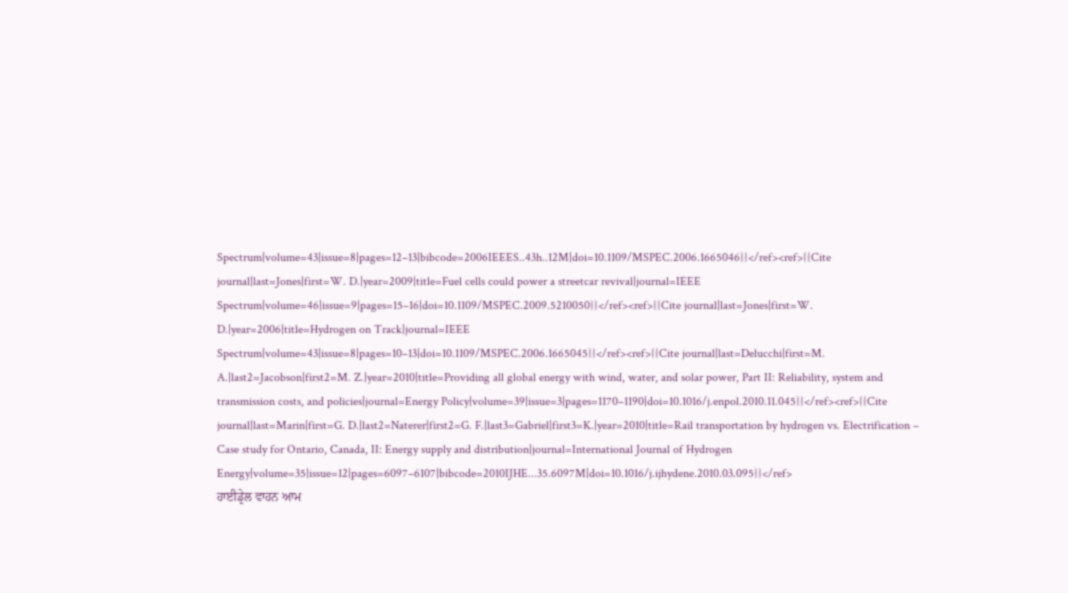Spectrum|volume=43|issue=8|pages=12–13|bibcode=2006IEEES..43h..12M|doi=10.1109/MSPEC.2006.1665046}}</ref><ref>{{Cite journal|last=Jones|first=W. D.|year=2009|title=Fuel cells could power a streetcar revival|journal=IEEE Spectrum|volume=46|issue=9|pages=15–16|doi=10.1109/MSPEC.2009.5210050}}</ref><ref>{{Cite journal|last=Jones|first=W. D.|year=2006|title=Hydrogen on Track|journal=IEEE Spectrum|volume=43|issue=8|pages=10–13|doi=10.1109/MSPEC.2006.1665045}}</ref><ref>{{Cite journal|last=Delucchi|first=M. A.|last2=Jacobson|first2=M. Z.|year=2010|title=Providing all global energy with wind, water, and solar power, Part II: Reliability, system and transmission costs, and policies|journal=Energy Policy|volume=39|issue=3|pages=1170–1190|doi=10.1016/j.enpol.2010.11.045}}</ref><ref>{{Cite journal|last=Marin|first=G. D.|last2=Naterer|first2=G. F.|last3=Gabriel|first3=K.|year=2010|title=Rail transportation by hydrogen vs. Electrification – Case study for Ontario, Canada, II: Energy supply and distribution|journal=International Journal of Hydrogen Energy|volume=35|issue=12|pages=6097–6107|bibcode=2010IJHE...35.6097M|doi=10.1016/j.ijhydene.2010.03.095}}</ref>
ਹਾਈਡ੍ਰੇਲ ਵਾਹਨ ਆਮ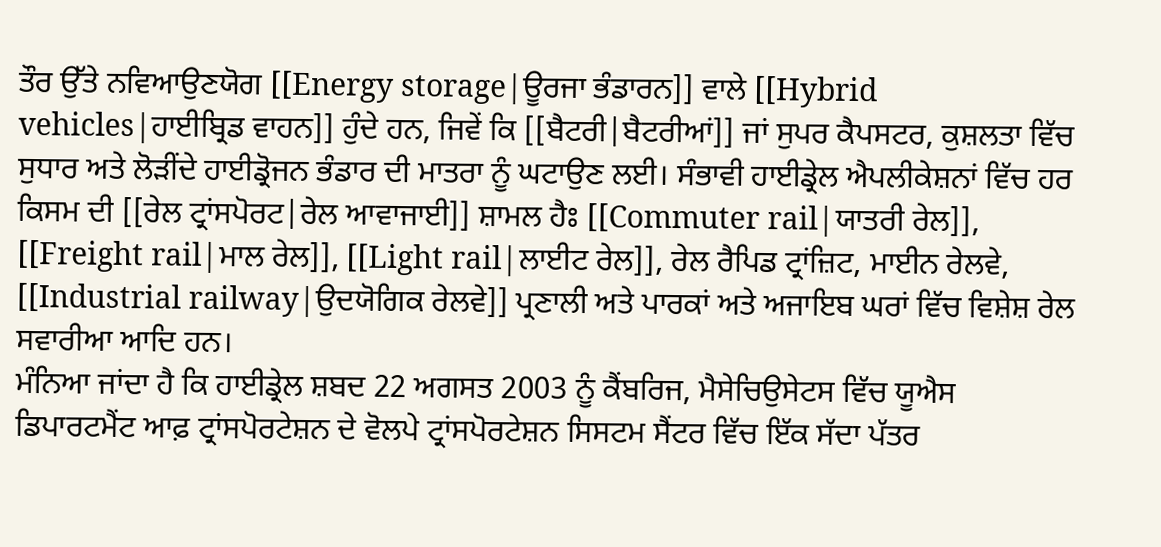ਤੌਰ ਉੱਤੇ ਨਵਿਆਉਣਯੋਗ [[Energy storage|ਊਰਜਾ ਭੰਡਾਰਨ]] ਵਾਲੇ [[Hybrid vehicles|ਹਾਈਬ੍ਰਿਡ ਵਾਹਨ]] ਹੁੰਦੇ ਹਨ, ਜਿਵੇਂ ਕਿ [[ਬੈਟਰੀ|ਬੈਟਰੀਆਂ]] ਜਾਂ ਸੁਪਰ ਕੈਪਸਟਰ, ਕੁਸ਼ਲਤਾ ਵਿੱਚ ਸੁਧਾਰ ਅਤੇ ਲੋੜੀਂਦੇ ਹਾਈਡ੍ਰੋਜਨ ਭੰਡਾਰ ਦੀ ਮਾਤਰਾ ਨੂੰ ਘਟਾਉਣ ਲਈ। ਸੰਭਾਵੀ ਹਾਈਡ੍ਰੇਲ ਐਪਲੀਕੇਸ਼ਨਾਂ ਵਿੱਚ ਹਰ ਕਿਸਮ ਦੀ [[ਰੇਲ ਟ੍ਰਾਂਸਪੋਰਟ|ਰੇਲ ਆਵਾਜਾਈ]] ਸ਼ਾਮਲ ਹੈਃ [[Commuter rail|ਯਾਤਰੀ ਰੇਲ]], [[Freight rail|ਮਾਲ ਰੇਲ]], [[Light rail|ਲਾਈਟ ਰੇਲ]], ਰੇਲ ਰੈਪਿਡ ਟ੍ਰਾਂਜ਼ਿਟ, ਮਾਈਨ ਰੇਲਵੇ, [[Industrial railway|ਉਦਯੋਗਿਕ ਰੇਲਵੇ]] ਪ੍ਰਣਾਲੀ ਅਤੇ ਪਾਰਕਾਂ ਅਤੇ ਅਜਾਇਬ ਘਰਾਂ ਵਿੱਚ ਵਿਸ਼ੇਸ਼ ਰੇਲ ਸਵਾਰੀਆ ਆਦਿ ਹਨ।
ਮੰਨਿਆ ਜਾਂਦਾ ਹੈ ਕਿ ਹਾਈਡ੍ਰੇਲ ਸ਼ਬਦ 22 ਅਗਸਤ 2003 ਨੂੰ ਕੈਂਬਰਿਜ, ਮੈਸੇਚਿਉਸੇਟਸ ਵਿੱਚ ਯੂਐਸ ਡਿਪਾਰਟਮੈਂਟ ਆਫ਼ ਟ੍ਰਾਂਸਪੋਰਟੇਸ਼ਨ ਦੇ ਵੋਲਪੇ ਟ੍ਰਾਂਸਪੋਰਟੇਸ਼ਨ ਸਿਸਟਮ ਸੈਂਟਰ ਵਿੱਚ ਇੱਕ ਸੱਦਾ ਪੱਤਰ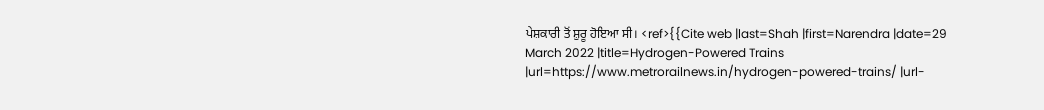ਪੇਸ਼ਕਾਰੀ ਤੋਂ ਸ਼ੁਰੂ ਹੋਇਆ ਸੀ। <ref>{{Cite web |last=Shah |first=Narendra |date=29 March 2022 |title=Hydrogen-Powered Trains |url=https://www.metrorailnews.in/hydrogen-powered-trains/ |url-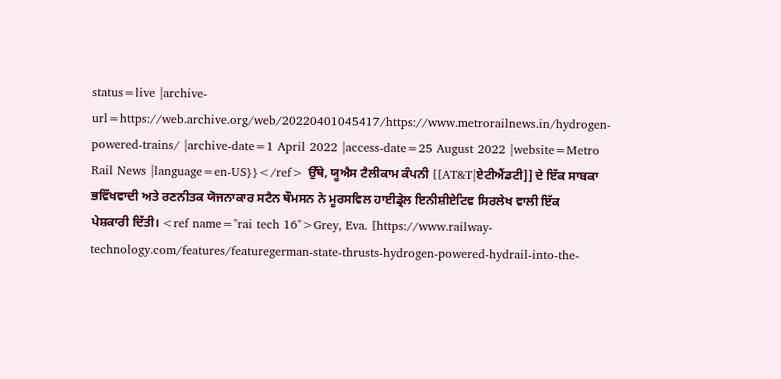status=live |archive-url=https://web.archive.org/web/20220401045417/https://www.metrorailnews.in/hydrogen-powered-trains/ |archive-date=1 April 2022 |access-date=25 August 2022 |website=Metro Rail News |language=en-US}}</ref> ਉੱਥੇ, ਯੂਐਸ ਟੈਲੀਕਾਮ ਕੰਪਨੀ [[AT&T|ਏਟੀਐਂਡਟੀ]] ਦੇ ਇੱਕ ਸਾਬਕਾ ਭਵਿੱਖਵਾਦੀ ਅਤੇ ਰਣਨੀਤਕ ਯੋਜਨਾਕਾਰ ਸਟੈਨ ਥੌਮਸਨ ਨੇ ਮੂਰਸਵਿਲ ਹਾਈਡ੍ਰੇਲ ਇਨੀਸ਼ੀਏਟਿਵ ਸਿਰਲੇਖ ਵਾਲੀ ਇੱਕ ਪੇਸ਼ਕਾਰੀ ਦਿੱਤੀ। <ref name="rai tech 16">Grey, Eva. [https://www.railway-technology.com/features/featuregerman-state-thrusts-hydrogen-powered-hydrail-into-the-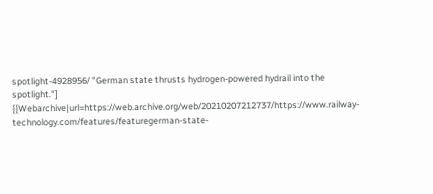spotlight-4928956/ "German state thrusts hydrogen-powered hydrail into the spotlight."] {{Webarchive|url=https://web.archive.org/web/20210207212737/https://www.railway-technology.com/features/featuregerman-state-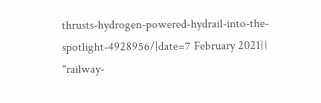thrusts-hydrogen-powered-hydrail-into-the-spotlight-4928956/|date=7 February 2021}} ''railway-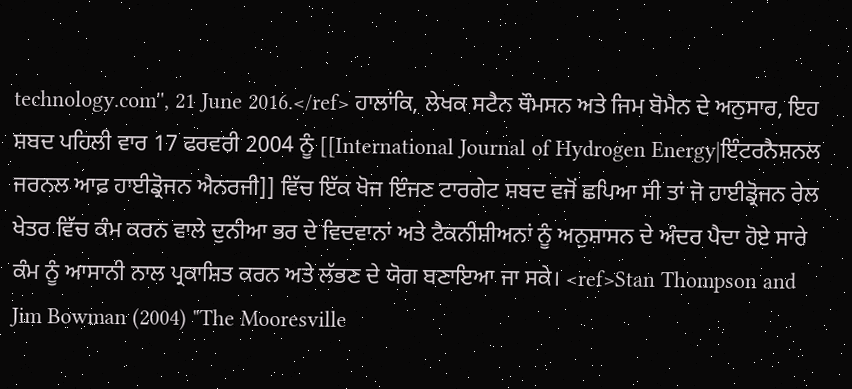technology.com'', 21 June 2016.</ref> ਹਾਲਾਂਕਿ, ਲੇਖਕ ਸਟੈਨ ਥੌਮਸਨ ਅਤੇ ਜਿਮ ਬੋਮੈਨ ਦੇ ਅਨੁਸਾਰ, ਇਹ ਸ਼ਬਦ ਪਹਿਲੀ ਵਾਰ 17 ਫਰਵਰੀ 2004 ਨੂੰ [[International Journal of Hydrogen Energy|ਇੰਟਰਨੈਸ਼ਨਲ ਜਰਨਲ ਆਫ਼ ਹਾਈਡ੍ਰੋਜਨ ਐਨਰਜੀ]] ਵਿੱਚ ਇੱਕ ਖੋਜ ਇੰਜਣ ਟਾਰਗੇਟ ਸ਼ਬਦ ਵਜੋਂ ਛਪਿਆ ਸੀ ਤਾਂ ਜੋ ਹਾਈਡ੍ਰੋਜਨ ਰੇਲ ਖੇਤਰ ਵਿੱਚ ਕੰਮ ਕਰਨ ਵਾਲੇ ਦੁਨੀਆ ਭਰ ਦੇ ਵਿਦਵਾਨਾਂ ਅਤੇ ਟੈਕਨੀਸ਼ੀਅਨਾਂ ਨੂੰ ਅਨੁਸ਼ਾਸਨ ਦੇ ਅੰਦਰ ਪੈਦਾ ਹੋਏ ਸਾਰੇ ਕੰਮ ਨੂੰ ਆਸਾਨੀ ਨਾਲ ਪ੍ਰਕਾਸ਼ਿਤ ਕਰਨ ਅਤੇ ਲੱਭਣ ਦੇ ਯੋਗ ਬਣਾਇਆ ਜਾ ਸਕੇ। <ref>Stan Thompson and Jim Bowman (2004) "The Mooresville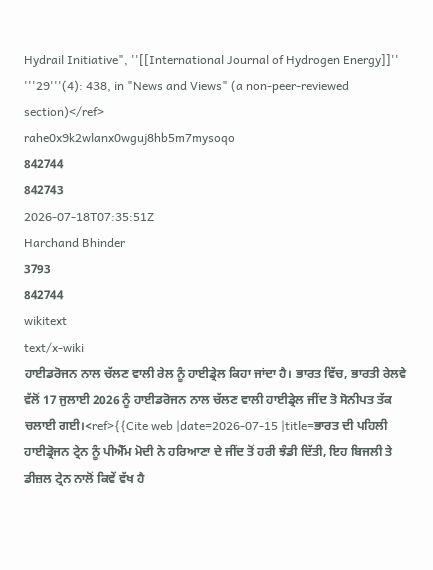Hydrail Initiative", ''[[International Journal of Hydrogen Energy]]'' '''29'''(4): 438, in "News and Views" (a non-peer-reviewed section)</ref>
rahe0x9k2wlanx0wguj8hb5m7mysoqo
842744
842743
2026-07-18T07:35:51Z
Harchand Bhinder
3793
842744
wikitext
text/x-wiki
ਹਾਈਡਰੋਜਨ ਨਾਲ ਚੱਲਣ ਵਾਲੀ ਰੇਲ ਨੂੰ ਹਾਈਡ੍ਰੇਲ ਕਿਹਾ ਜਾਂਦਾ ਹੈ। ਭਾਰਤ ਵਿੱਚ, ਭਾਰਤੀ ਰੇਲਵੇ ਵੱਲੋਂ 17 ਜੁਲਾਈ 2026 ਨੂੰ ਹਾਈਡਰੋਜਨ ਨਾਲ ਚੱਲਣ ਵਾਲੀ ਹਾਈਡ੍ਰੇਲ ਜੀਂਦ ਤੋ ਸੋਨੀਪਤ ਤੱਕ ਚਲਾਈ ਗਈ।<ref>{{Cite web |date=2026-07-15 |title=ਭਾਰਤ ਦੀ ਪਹਿਲੀ ਹਾਈਡ੍ਰੋਜਨ ਟ੍ਰੇਨ ਨੂੰ ਪੀਐੱਮ ਮੋਦੀ ਨੇ ਹਰਿਆਣਾ ਦੇ ਜੀਂਦ ਤੋਂ ਹਰੀ ਝੰਡੀ ਦਿੱਤੀ, ਇਹ ਬਿਜਲੀ ਤੇ ਡੀਜ਼ਲ ਟ੍ਰੇਨ ਨਾਲੋਂ ਕਿਵੇਂ ਵੱਖ ਹੈ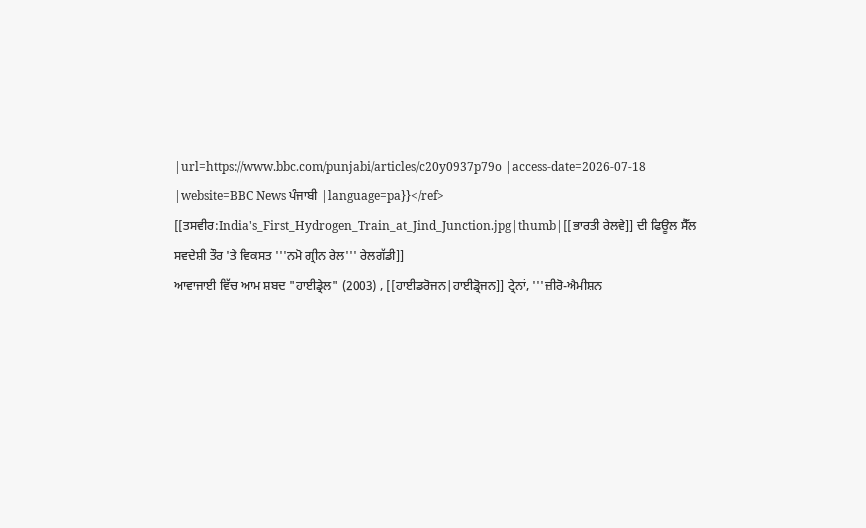|url=https://www.bbc.com/punjabi/articles/c20y0937p79o |access-date=2026-07-18 |website=BBC News ਪੰਜਾਬੀ |language=pa}}</ref>
[[ਤਸਵੀਰ:India's_First_Hydrogen_Train_at_Jind_Junction.jpg|thumb|[[ਭਾਰਤੀ ਰੇਲਵੇ]] ਦੀ ਫਿਊਲ ਸੈੱਲ ਸਵਦੇਸ਼ੀ ਤੌਰ 'ਤੇ ਵਿਕਸਤ '''ਨਮੋ ਗ੍ਰੀਨ ਰੇਲ''' ਰੇਲਗੱਡੀ]]
ਆਵਾਜਾਈ ਵਿੱਚ ਆਮ ਸ਼ਬਦ "ਹਾਈਡ੍ਰੇਲ" (2003) , [[ਹਾਈਡਰੋਜਨ|ਹਾਈਡ੍ਰੋਜਨ]] ਟ੍ਰੇਨਾਂ, '''ਜ਼ੀਰੋ-ਐਮੀਸ਼ਨ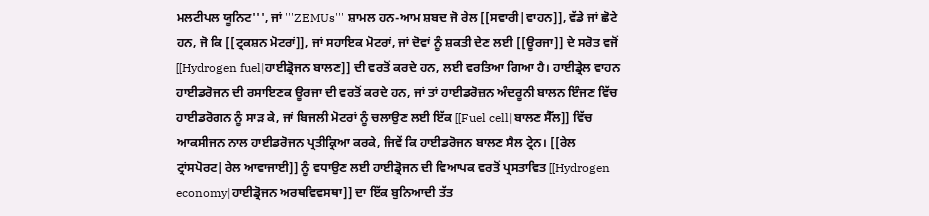ਮਲਟੀਪਲ ਯੂਨਿਟ''', ਜਾਂ '''ZEMUs''' ਸ਼ਾਮਲ ਹਨ-ਆਮ ਸ਼ਬਦ ਜੋ ਰੇਲ [[ਸਵਾਰੀ|ਵਾਹਨ]], ਵੱਡੇ ਜਾਂ ਛੋਟੇ ਹਨ, ਜੋ ਕਿ [[ਟ੍ਰਕਸ਼ਨ ਮੋਟਰਾਂ]], ਜਾਂ ਸਹਾਇਕ ਮੋਟਰਾਂ, ਜਾਂ ਦੋਵਾਂ ਨੂੰ ਸ਼ਕਤੀ ਦੇਣ ਲਈ [[ਊਰਜਾ]] ਦੇ ਸਰੋਤ ਵਜੋਂ [[Hydrogen fuel|ਹਾਈਡ੍ਰੋਜਨ ਬਾਲਣ]] ਦੀ ਵਰਤੋਂ ਕਰਦੇ ਹਨ, ਲਈ ਵਰਤਿਆ ਗਿਆ ਹੈ। ਹਾਈਡ੍ਰੇਲ ਵਾਹਨ ਹਾਈਡਰੋਜਨ ਦੀ ਰਸਾਇਣਕ ਊਰਜਾ ਦੀ ਵਰਤੋਂ ਕਰਦੇ ਹਨ, ਜਾਂ ਤਾਂ ਹਾਈਡਰੋਜ਼ਨ ਅੰਦਰੂਨੀ ਬਾਲਨ ਇੰਜਣ ਵਿੱਚ ਹਾਈਡਰੋਗਨ ਨੂੰ ਸਾੜ ਕੇ, ਜਾਂ ਬਿਜਲੀ ਮੋਟਰਾਂ ਨੂੰ ਚਲਾਉਣ ਲਈ ਇੱਕ [[Fuel cell|ਬਾਲਣ ਸੈੱਲ]] ਵਿੱਚ ਆਕਸੀਜਨ ਨਾਲ ਹਾਈਡਰੋਜਨ ਪ੍ਰਤੀਕ੍ਰਿਆ ਕਰਕੇ, ਜਿਵੇਂ ਕਿ ਹਾਈਡਰੋਜਨ ਬਾਲਣ ਸੈਲ ਟ੍ਰੇਨ। [[ਰੇਲ ਟ੍ਰਾਂਸਪੋਰਟ|ਰੇਲ ਆਵਾਜਾਈ]] ਨੂੰ ਵਧਾਉਣ ਲਈ ਹਾਈਡ੍ਰੋਜਨ ਦੀ ਵਿਆਪਕ ਵਰਤੋਂ ਪ੍ਰਸਤਾਵਿਤ [[Hydrogen economy|ਹਾਈਡ੍ਰੋਜਨ ਅਰਥਵਿਵਸਥਾ]] ਦਾ ਇੱਕ ਬੁਨਿਆਦੀ ਤੱਤ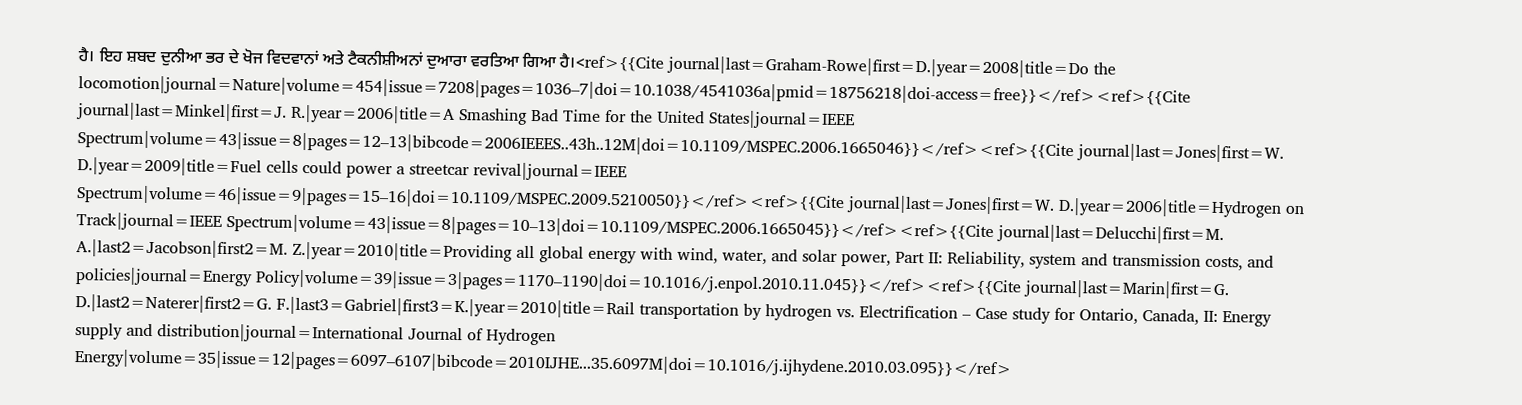ਹੈ। ਇਹ ਸ਼ਬਦ ਦੁਨੀਆ ਭਰ ਦੇ ਖੋਜ ਵਿਦਵਾਨਾਂ ਅਤੇ ਟੈਕਨੀਸ਼ੀਅਨਾਂ ਦੁਆਰਾ ਵਰਤਿਆ ਗਿਆ ਹੈ।<ref>{{Cite journal|last=Graham-Rowe|first=D.|year=2008|title=Do the locomotion|journal=Nature|volume=454|issue=7208|pages=1036–7|doi=10.1038/4541036a|pmid=18756218|doi-access=free}}</ref><ref>{{Cite journal|last=Minkel|first=J. R.|year=2006|title=A Smashing Bad Time for the United States|journal=IEEE Spectrum|volume=43|issue=8|pages=12–13|bibcode=2006IEEES..43h..12M|doi=10.1109/MSPEC.2006.1665046}}</ref><ref>{{Cite journal|last=Jones|first=W. D.|year=2009|title=Fuel cells could power a streetcar revival|journal=IEEE Spectrum|volume=46|issue=9|pages=15–16|doi=10.1109/MSPEC.2009.5210050}}</ref><ref>{{Cite journal|last=Jones|first=W. D.|year=2006|title=Hydrogen on Track|journal=IEEE Spectrum|volume=43|issue=8|pages=10–13|doi=10.1109/MSPEC.2006.1665045}}</ref><ref>{{Cite journal|last=Delucchi|first=M. A.|last2=Jacobson|first2=M. Z.|year=2010|title=Providing all global energy with wind, water, and solar power, Part II: Reliability, system and transmission costs, and policies|journal=Energy Policy|volume=39|issue=3|pages=1170–1190|doi=10.1016/j.enpol.2010.11.045}}</ref><ref>{{Cite journal|last=Marin|first=G. D.|last2=Naterer|first2=G. F.|last3=Gabriel|first3=K.|year=2010|title=Rail transportation by hydrogen vs. Electrification – Case study for Ontario, Canada, II: Energy supply and distribution|journal=International Journal of Hydrogen Energy|volume=35|issue=12|pages=6097–6107|bibcode=2010IJHE...35.6097M|doi=10.1016/j.ijhydene.2010.03.095}}</ref>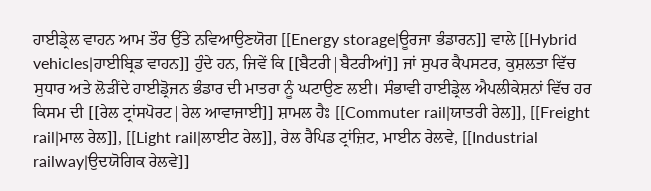ਹਾਈਡ੍ਰੇਲ ਵਾਹਨ ਆਮ ਤੌਰ ਉੱਤੇ ਨਵਿਆਉਣਯੋਗ [[Energy storage|ਊਰਜਾ ਭੰਡਾਰਨ]] ਵਾਲੇ [[Hybrid vehicles|ਹਾਈਬ੍ਰਿਡ ਵਾਹਨ]] ਹੁੰਦੇ ਹਨ, ਜਿਵੇਂ ਕਿ [[ਬੈਟਰੀ|ਬੈਟਰੀਆਂ]] ਜਾਂ ਸੁਪਰ ਕੈਪਸਟਰ, ਕੁਸ਼ਲਤਾ ਵਿੱਚ ਸੁਧਾਰ ਅਤੇ ਲੋੜੀਂਦੇ ਹਾਈਡ੍ਰੋਜਨ ਭੰਡਾਰ ਦੀ ਮਾਤਰਾ ਨੂੰ ਘਟਾਉਣ ਲਈ। ਸੰਭਾਵੀ ਹਾਈਡ੍ਰੇਲ ਐਪਲੀਕੇਸ਼ਨਾਂ ਵਿੱਚ ਹਰ ਕਿਸਮ ਦੀ [[ਰੇਲ ਟ੍ਰਾਂਸਪੋਰਟ|ਰੇਲ ਆਵਾਜਾਈ]] ਸ਼ਾਮਲ ਹੈਃ [[Commuter rail|ਯਾਤਰੀ ਰੇਲ]], [[Freight rail|ਮਾਲ ਰੇਲ]], [[Light rail|ਲਾਈਟ ਰੇਲ]], ਰੇਲ ਰੈਪਿਡ ਟ੍ਰਾਂਜ਼ਿਟ, ਮਾਈਨ ਰੇਲਵੇ, [[Industrial railway|ਉਦਯੋਗਿਕ ਰੇਲਵੇ]]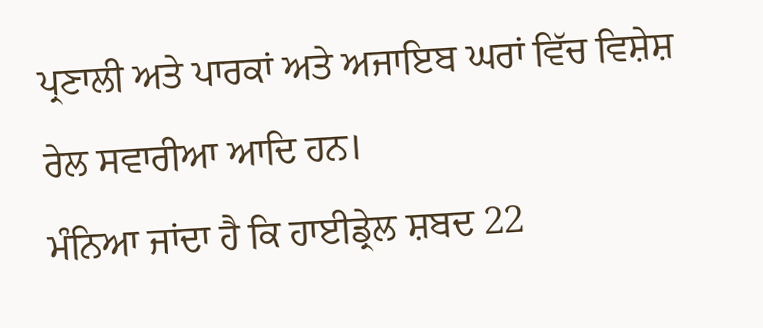ਪ੍ਰਣਾਲੀ ਅਤੇ ਪਾਰਕਾਂ ਅਤੇ ਅਜਾਇਬ ਘਰਾਂ ਵਿੱਚ ਵਿਸ਼ੇਸ਼ ਰੇਲ ਸਵਾਰੀਆ ਆਦਿ ਹਨ।
ਮੰਨਿਆ ਜਾਂਦਾ ਹੈ ਕਿ ਹਾਈਡ੍ਰੇਲ ਸ਼ਬਦ 22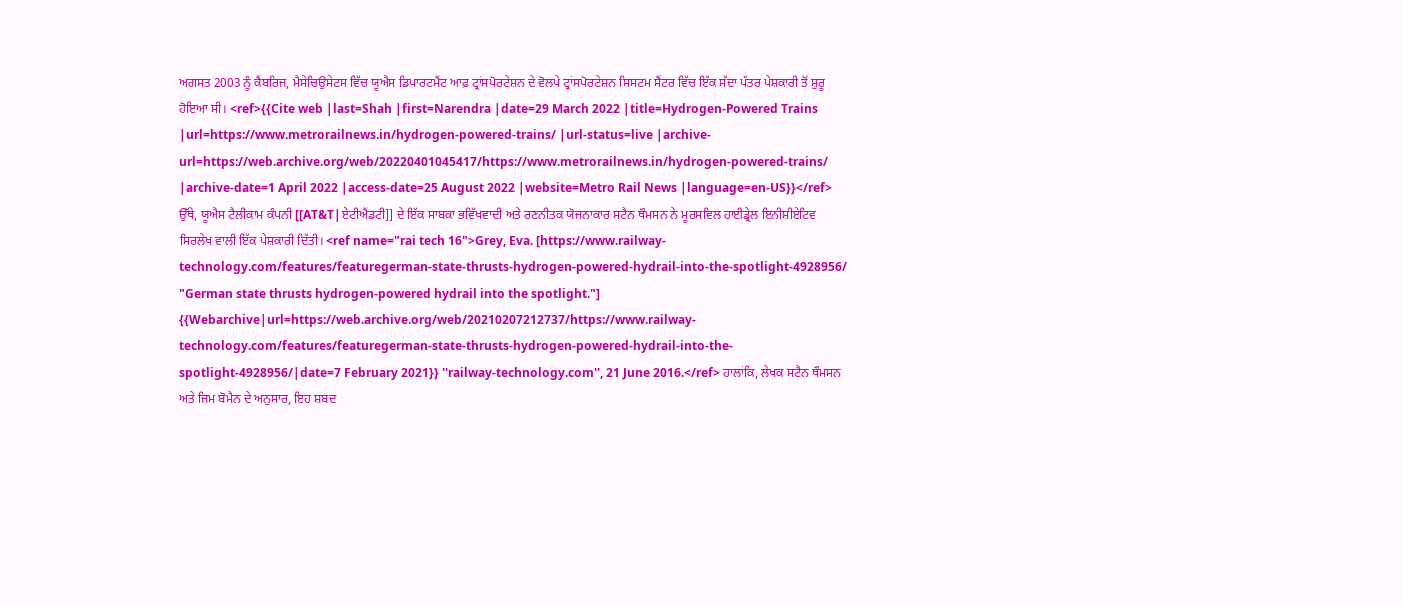ਅਗਸਤ 2003 ਨੂੰ ਕੈਂਬਰਿਜ, ਮੈਸੇਚਿਉਸੇਟਸ ਵਿੱਚ ਯੂਐਸ ਡਿਪਾਰਟਮੈਂਟ ਆਫ਼ ਟ੍ਰਾਂਸਪੋਰਟੇਸ਼ਨ ਦੇ ਵੋਲਪੇ ਟ੍ਰਾਂਸਪੋਰਟੇਸ਼ਨ ਸਿਸਟਮ ਸੈਂਟਰ ਵਿੱਚ ਇੱਕ ਸੱਦਾ ਪੱਤਰ ਪੇਸ਼ਕਾਰੀ ਤੋਂ ਸ਼ੁਰੂ ਹੋਇਆ ਸੀ। <ref>{{Cite web |last=Shah |first=Narendra |date=29 March 2022 |title=Hydrogen-Powered Trains |url=https://www.metrorailnews.in/hydrogen-powered-trains/ |url-status=live |archive-url=https://web.archive.org/web/20220401045417/https://www.metrorailnews.in/hydrogen-powered-trains/ |archive-date=1 April 2022 |access-date=25 August 2022 |website=Metro Rail News |language=en-US}}</ref> ਉੱਥੇ, ਯੂਐਸ ਟੈਲੀਕਾਮ ਕੰਪਨੀ [[AT&T|ਏਟੀਐਂਡਟੀ]] ਦੇ ਇੱਕ ਸਾਬਕਾ ਭਵਿੱਖਵਾਦੀ ਅਤੇ ਰਣਨੀਤਕ ਯੋਜਨਾਕਾਰ ਸਟੈਨ ਥੌਮਸਨ ਨੇ ਮੂਰਸਵਿਲ ਹਾਈਡ੍ਰੇਲ ਇਨੀਸ਼ੀਏਟਿਵ ਸਿਰਲੇਖ ਵਾਲੀ ਇੱਕ ਪੇਸ਼ਕਾਰੀ ਦਿੱਤੀ। <ref name="rai tech 16">Grey, Eva. [https://www.railway-technology.com/features/featuregerman-state-thrusts-hydrogen-powered-hydrail-into-the-spotlight-4928956/ "German state thrusts hydrogen-powered hydrail into the spotlight."] {{Webarchive|url=https://web.archive.org/web/20210207212737/https://www.railway-technology.com/features/featuregerman-state-thrusts-hydrogen-powered-hydrail-into-the-spotlight-4928956/|date=7 February 2021}} ''railway-technology.com'', 21 June 2016.</ref> ਹਾਲਾਂਕਿ, ਲੇਖਕ ਸਟੈਨ ਥੌਮਸਨ ਅਤੇ ਜਿਮ ਬੋਮੈਨ ਦੇ ਅਨੁਸਾਰ, ਇਹ ਸ਼ਬਦ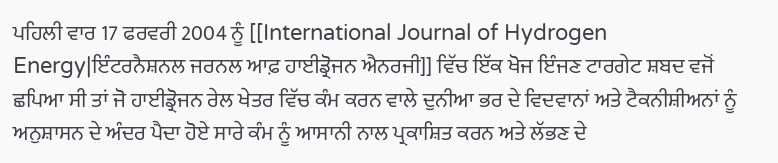ਪਹਿਲੀ ਵਾਰ 17 ਫਰਵਰੀ 2004 ਨੂੰ [[International Journal of Hydrogen Energy|ਇੰਟਰਨੈਸ਼ਨਲ ਜਰਨਲ ਆਫ਼ ਹਾਈਡ੍ਰੋਜਨ ਐਨਰਜੀ]] ਵਿੱਚ ਇੱਕ ਖੋਜ ਇੰਜਣ ਟਾਰਗੇਟ ਸ਼ਬਦ ਵਜੋਂ ਛਪਿਆ ਸੀ ਤਾਂ ਜੋ ਹਾਈਡ੍ਰੋਜਨ ਰੇਲ ਖੇਤਰ ਵਿੱਚ ਕੰਮ ਕਰਨ ਵਾਲੇ ਦੁਨੀਆ ਭਰ ਦੇ ਵਿਦਵਾਨਾਂ ਅਤੇ ਟੈਕਨੀਸ਼ੀਅਨਾਂ ਨੂੰ ਅਨੁਸ਼ਾਸਨ ਦੇ ਅੰਦਰ ਪੈਦਾ ਹੋਏ ਸਾਰੇ ਕੰਮ ਨੂੰ ਆਸਾਨੀ ਨਾਲ ਪ੍ਰਕਾਸ਼ਿਤ ਕਰਨ ਅਤੇ ਲੱਭਣ ਦੇ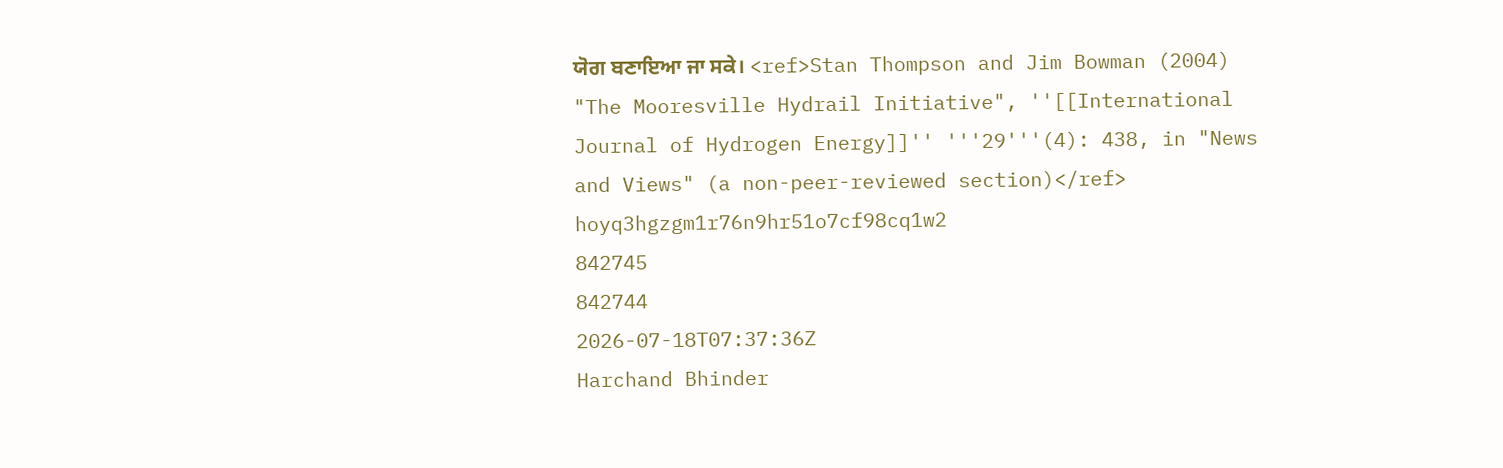ਯੋਗ ਬਣਾਇਆ ਜਾ ਸਕੇ। <ref>Stan Thompson and Jim Bowman (2004) "The Mooresville Hydrail Initiative", ''[[International Journal of Hydrogen Energy]]'' '''29'''(4): 438, in "News and Views" (a non-peer-reviewed section)</ref>
hoyq3hgzgm1r76n9hr51o7cf98cq1w2
842745
842744
2026-07-18T07:37:36Z
Harchand Bhinder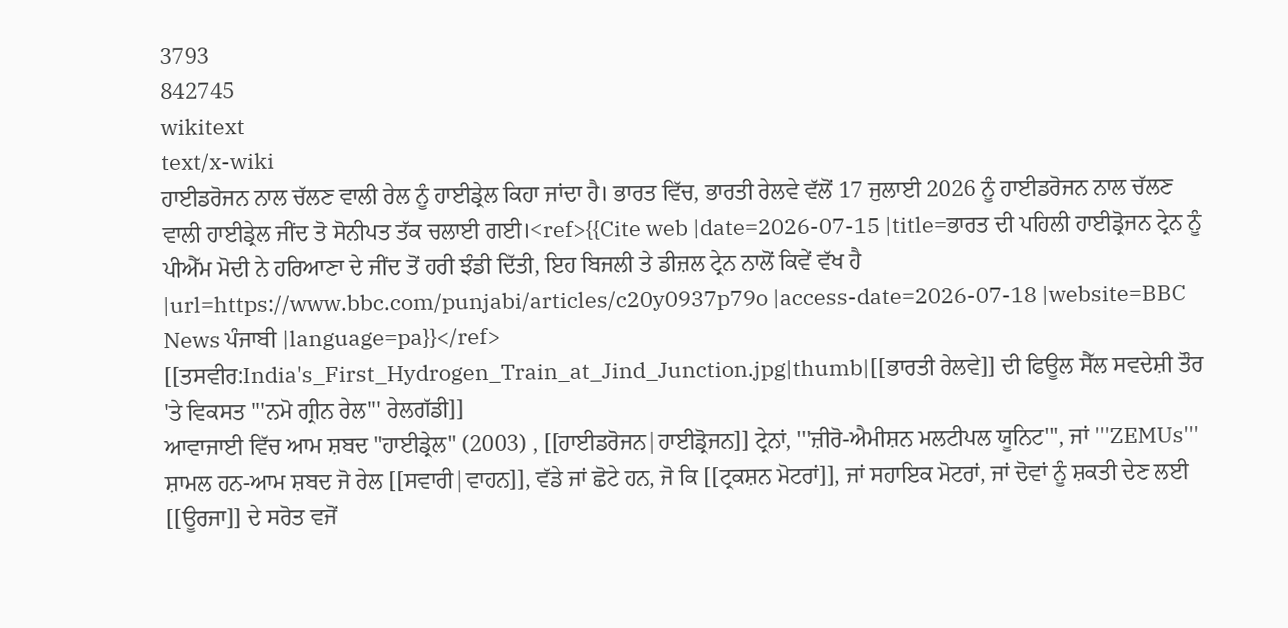3793
842745
wikitext
text/x-wiki
ਹਾਈਡਰੋਜਨ ਨਾਲ ਚੱਲਣ ਵਾਲੀ ਰੇਲ ਨੂੰ ਹਾਈਡ੍ਰੇਲ ਕਿਹਾ ਜਾਂਦਾ ਹੈ। ਭਾਰਤ ਵਿੱਚ, ਭਾਰਤੀ ਰੇਲਵੇ ਵੱਲੋਂ 17 ਜੁਲਾਈ 2026 ਨੂੰ ਹਾਈਡਰੋਜਨ ਨਾਲ ਚੱਲਣ ਵਾਲੀ ਹਾਈਡ੍ਰੇਲ ਜੀਂਦ ਤੋ ਸੋਨੀਪਤ ਤੱਕ ਚਲਾਈ ਗਈ।<ref>{{Cite web |date=2026-07-15 |title=ਭਾਰਤ ਦੀ ਪਹਿਲੀ ਹਾਈਡ੍ਰੋਜਨ ਟ੍ਰੇਨ ਨੂੰ ਪੀਐੱਮ ਮੋਦੀ ਨੇ ਹਰਿਆਣਾ ਦੇ ਜੀਂਦ ਤੋਂ ਹਰੀ ਝੰਡੀ ਦਿੱਤੀ, ਇਹ ਬਿਜਲੀ ਤੇ ਡੀਜ਼ਲ ਟ੍ਰੇਨ ਨਾਲੋਂ ਕਿਵੇਂ ਵੱਖ ਹੈ |url=https://www.bbc.com/punjabi/articles/c20y0937p79o |access-date=2026-07-18 |website=BBC News ਪੰਜਾਬੀ |language=pa}}</ref>
[[ਤਸਵੀਰ:India's_First_Hydrogen_Train_at_Jind_Junction.jpg|thumb|[[ਭਾਰਤੀ ਰੇਲਵੇ]] ਦੀ ਫਿਊਲ ਸੈੱਲ ਸਵਦੇਸ਼ੀ ਤੌਰ 'ਤੇ ਵਿਕਸਤ '''ਨਮੋ ਗ੍ਰੀਨ ਰੇਲ''' ਰੇਲਗੱਡੀ]]
ਆਵਾਜਾਈ ਵਿੱਚ ਆਮ ਸ਼ਬਦ "ਹਾਈਡ੍ਰੇਲ" (2003) , [[ਹਾਈਡਰੋਜਨ|ਹਾਈਡ੍ਰੋਜਨ]] ਟ੍ਰੇਨਾਂ, '''ਜ਼ੀਰੋ-ਐਮੀਸ਼ਨ ਮਲਟੀਪਲ ਯੂਨਿਟ''', ਜਾਂ '''ZEMUs''' ਸ਼ਾਮਲ ਹਨ-ਆਮ ਸ਼ਬਦ ਜੋ ਰੇਲ [[ਸਵਾਰੀ|ਵਾਹਨ]], ਵੱਡੇ ਜਾਂ ਛੋਟੇ ਹਨ, ਜੋ ਕਿ [[ਟ੍ਰਕਸ਼ਨ ਮੋਟਰਾਂ]], ਜਾਂ ਸਹਾਇਕ ਮੋਟਰਾਂ, ਜਾਂ ਦੋਵਾਂ ਨੂੰ ਸ਼ਕਤੀ ਦੇਣ ਲਈ [[ਊਰਜਾ]] ਦੇ ਸਰੋਤ ਵਜੋਂ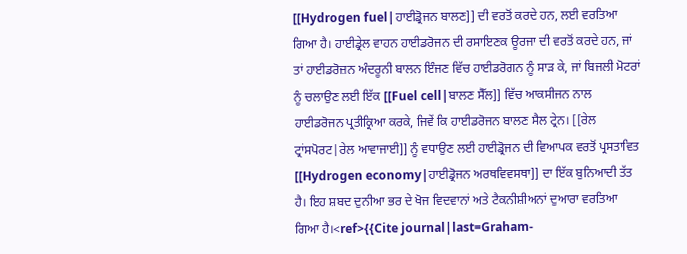[[Hydrogen fuel|ਹਾਈਡ੍ਰੋਜਨ ਬਾਲਣ]] ਦੀ ਵਰਤੋਂ ਕਰਦੇ ਹਨ, ਲਈ ਵਰਤਿਆ ਗਿਆ ਹੈ। ਹਾਈਡ੍ਰੇਲ ਵਾਹਨ ਹਾਈਡਰੋਜਨ ਦੀ ਰਸਾਇਣਕ ਊਰਜਾ ਦੀ ਵਰਤੋਂ ਕਰਦੇ ਹਨ, ਜਾਂ ਤਾਂ ਹਾਈਡਰੋਜ਼ਨ ਅੰਦਰੂਨੀ ਬਾਲਨ ਇੰਜਣ ਵਿੱਚ ਹਾਈਡਰੋਗਨ ਨੂੰ ਸਾੜ ਕੇ, ਜਾਂ ਬਿਜਲੀ ਮੋਟਰਾਂ ਨੂੰ ਚਲਾਉਣ ਲਈ ਇੱਕ [[Fuel cell|ਬਾਲਣ ਸੈੱਲ]] ਵਿੱਚ ਆਕਸੀਜਨ ਨਾਲ ਹਾਈਡਰੋਜਨ ਪ੍ਰਤੀਕ੍ਰਿਆ ਕਰਕੇ, ਜਿਵੇਂ ਕਿ ਹਾਈਡਰੋਜਨ ਬਾਲਣ ਸੈਲ ਟ੍ਰੇਨ। [[ਰੇਲ ਟ੍ਰਾਂਸਪੋਰਟ|ਰੇਲ ਆਵਾਜਾਈ]] ਨੂੰ ਵਧਾਉਣ ਲਈ ਹਾਈਡ੍ਰੋਜਨ ਦੀ ਵਿਆਪਕ ਵਰਤੋਂ ਪ੍ਰਸਤਾਵਿਤ [[Hydrogen economy|ਹਾਈਡ੍ਰੋਜਨ ਅਰਥਵਿਵਸਥਾ]] ਦਾ ਇੱਕ ਬੁਨਿਆਦੀ ਤੱਤ ਹੈ। ਇਹ ਸ਼ਬਦ ਦੁਨੀਆ ਭਰ ਦੇ ਖੋਜ ਵਿਦਵਾਨਾਂ ਅਤੇ ਟੈਕਨੀਸ਼ੀਅਨਾਂ ਦੁਆਰਾ ਵਰਤਿਆ ਗਿਆ ਹੈ।<ref>{{Cite journal|last=Graham-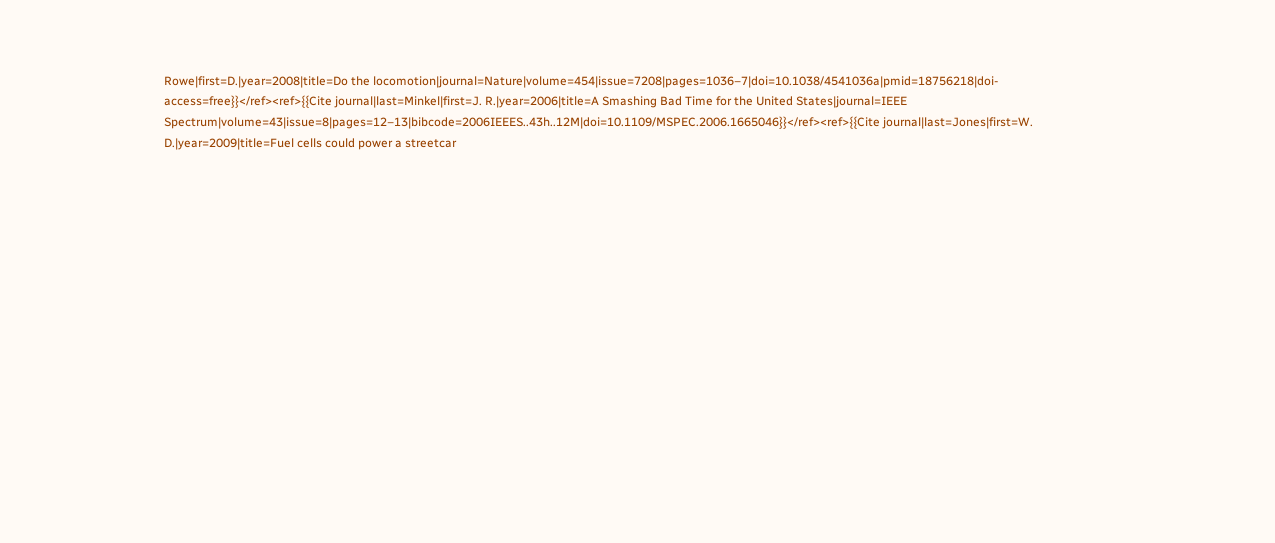Rowe|first=D.|year=2008|title=Do the locomotion|journal=Nature|volume=454|issue=7208|pages=1036–7|doi=10.1038/4541036a|pmid=18756218|doi-access=free}}</ref><ref>{{Cite journal|last=Minkel|first=J. R.|year=2006|title=A Smashing Bad Time for the United States|journal=IEEE Spectrum|volume=43|issue=8|pages=12–13|bibcode=2006IEEES..43h..12M|doi=10.1109/MSPEC.2006.1665046}}</ref><ref>{{Cite journal|last=Jones|first=W. D.|year=2009|title=Fuel cells could power a streetcar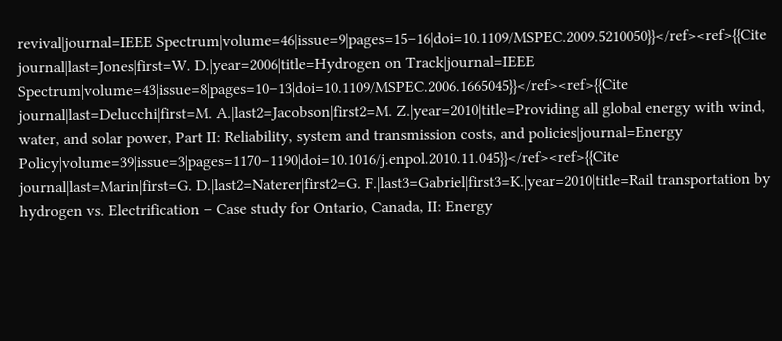revival|journal=IEEE Spectrum|volume=46|issue=9|pages=15–16|doi=10.1109/MSPEC.2009.5210050}}</ref><ref>{{Cite journal|last=Jones|first=W. D.|year=2006|title=Hydrogen on Track|journal=IEEE Spectrum|volume=43|issue=8|pages=10–13|doi=10.1109/MSPEC.2006.1665045}}</ref><ref>{{Cite journal|last=Delucchi|first=M. A.|last2=Jacobson|first2=M. Z.|year=2010|title=Providing all global energy with wind, water, and solar power, Part II: Reliability, system and transmission costs, and policies|journal=Energy Policy|volume=39|issue=3|pages=1170–1190|doi=10.1016/j.enpol.2010.11.045}}</ref><ref>{{Cite journal|last=Marin|first=G. D.|last2=Naterer|first2=G. F.|last3=Gabriel|first3=K.|year=2010|title=Rail transportation by hydrogen vs. Electrification – Case study for Ontario, Canada, II: Energy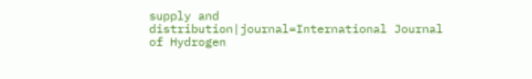supply and distribution|journal=International Journal of Hydrogen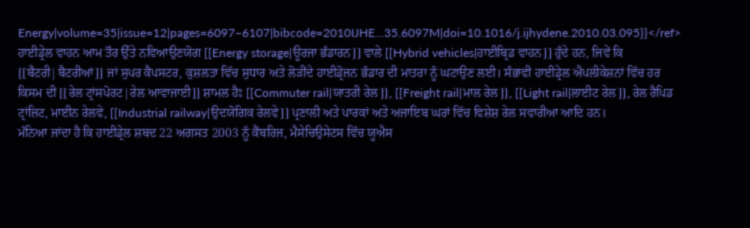Energy|volume=35|issue=12|pages=6097–6107|bibcode=2010IJHE...35.6097M|doi=10.1016/j.ijhydene.2010.03.095}}</ref>
ਹਾਈਡ੍ਰੇਲ ਵਾਹਨ ਆਮ ਤੌਰ ਉੱਤੇ ਨਵਿਆਉਣਯੋਗ [[Energy storage|ਊਰਜਾ ਭੰਡਾਰਨ]] ਵਾਲੇ [[Hybrid vehicles|ਹਾਈਬ੍ਰਿਡ ਵਾਹਨ]] ਹੁੰਦੇ ਹਨ, ਜਿਵੇਂ ਕਿ [[ਬੈਟਰੀ|ਬੈਟਰੀਆਂ]] ਜਾਂ ਸੁਪਰ ਕੈਪਸਟਰ, ਕੁਸ਼ਲਤਾ ਵਿੱਚ ਸੁਧਾਰ ਅਤੇ ਲੋੜੀਂਦੇ ਹਾਈਡ੍ਰੋਜਨ ਭੰਡਾਰ ਦੀ ਮਾਤਰਾ ਨੂੰ ਘਟਾਉਣ ਲਈ। ਸੰਭਾਵੀ ਹਾਈਡ੍ਰੇਲ ਐਪਲੀਕੇਸ਼ਨਾਂ ਵਿੱਚ ਹਰ ਕਿਸਮ ਦੀ [[ਰੇਲ ਟ੍ਰਾਂਸਪੋਰਟ|ਰੇਲ ਆਵਾਜਾਈ]] ਸ਼ਾਮਲ ਹੈਃ [[Commuter rail|ਯਾਤਰੀ ਰੇਲ]], [[Freight rail|ਮਾਲ ਰੇਲ]], [[Light rail|ਲਾਈਟ ਰੇਲ]], ਰੇਲ ਰੈਪਿਡ ਟ੍ਰਾਂਜ਼ਿਟ, ਮਾਈਨ ਰੇਲਵੇ, [[Industrial railway|ਉਦਯੋਗਿਕ ਰੇਲਵੇ]] ਪ੍ਰਣਾਲੀ ਅਤੇ ਪਾਰਕਾਂ ਅਤੇ ਅਜਾਇਬ ਘਰਾਂ ਵਿੱਚ ਵਿਸ਼ੇਸ਼ ਰੇਲ ਸਵਾਰੀਆ ਆਦਿ ਹਨ।
ਮੰਨਿਆ ਜਾਂਦਾ ਹੈ ਕਿ ਹਾਈਡ੍ਰੇਲ ਸ਼ਬਦ 22 ਅਗਸਤ 2003 ਨੂੰ ਕੈਂਬਰਿਜ, ਮੈਸੇਚਿਉਸੇਟਸ ਵਿੱਚ ਯੂਐਸ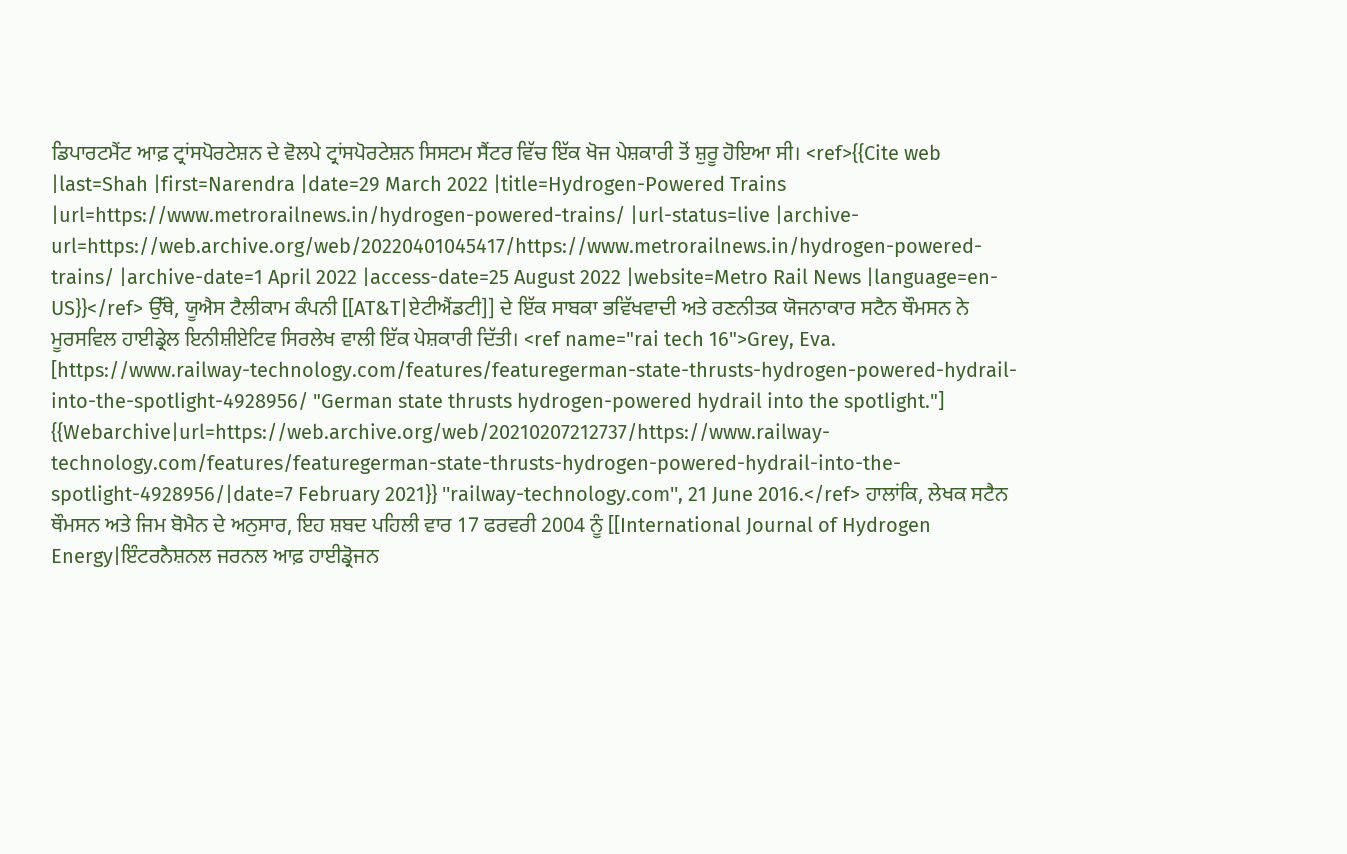ਡਿਪਾਰਟਮੈਂਟ ਆਫ਼ ਟ੍ਰਾਂਸਪੋਰਟੇਸ਼ਨ ਦੇ ਵੋਲਪੇ ਟ੍ਰਾਂਸਪੋਰਟੇਸ਼ਨ ਸਿਸਟਮ ਸੈਂਟਰ ਵਿੱਚ ਇੱਕ ਖੋਜ ਪੇਸ਼ਕਾਰੀ ਤੋਂ ਸ਼ੁਰੂ ਹੋਇਆ ਸੀ। <ref>{{Cite web |last=Shah |first=Narendra |date=29 March 2022 |title=Hydrogen-Powered Trains |url=https://www.metrorailnews.in/hydrogen-powered-trains/ |url-status=live |archive-url=https://web.archive.org/web/20220401045417/https://www.metrorailnews.in/hydrogen-powered-trains/ |archive-date=1 April 2022 |access-date=25 August 2022 |website=Metro Rail News |language=en-US}}</ref> ਉੱਥੇ, ਯੂਐਸ ਟੈਲੀਕਾਮ ਕੰਪਨੀ [[AT&T|ਏਟੀਐਂਡਟੀ]] ਦੇ ਇੱਕ ਸਾਬਕਾ ਭਵਿੱਖਵਾਦੀ ਅਤੇ ਰਣਨੀਤਕ ਯੋਜਨਾਕਾਰ ਸਟੈਨ ਥੌਮਸਨ ਨੇ ਮੂਰਸਵਿਲ ਹਾਈਡ੍ਰੇਲ ਇਨੀਸ਼ੀਏਟਿਵ ਸਿਰਲੇਖ ਵਾਲੀ ਇੱਕ ਪੇਸ਼ਕਾਰੀ ਦਿੱਤੀ। <ref name="rai tech 16">Grey, Eva. [https://www.railway-technology.com/features/featuregerman-state-thrusts-hydrogen-powered-hydrail-into-the-spotlight-4928956/ "German state thrusts hydrogen-powered hydrail into the spotlight."] {{Webarchive|url=https://web.archive.org/web/20210207212737/https://www.railway-technology.com/features/featuregerman-state-thrusts-hydrogen-powered-hydrail-into-the-spotlight-4928956/|date=7 February 2021}} ''railway-technology.com'', 21 June 2016.</ref> ਹਾਲਾਂਕਿ, ਲੇਖਕ ਸਟੈਨ ਥੌਮਸਨ ਅਤੇ ਜਿਮ ਬੋਮੈਨ ਦੇ ਅਨੁਸਾਰ, ਇਹ ਸ਼ਬਦ ਪਹਿਲੀ ਵਾਰ 17 ਫਰਵਰੀ 2004 ਨੂੰ [[International Journal of Hydrogen Energy|ਇੰਟਰਨੈਸ਼ਨਲ ਜਰਨਲ ਆਫ਼ ਹਾਈਡ੍ਰੋਜਨ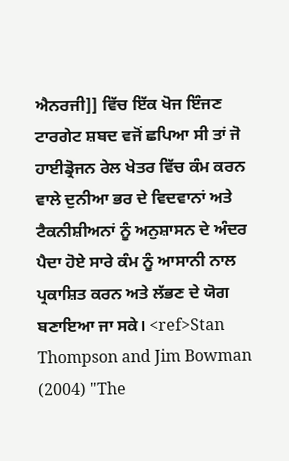ਐਨਰਜੀ]] ਵਿੱਚ ਇੱਕ ਖੋਜ ਇੰਜਣ ਟਾਰਗੇਟ ਸ਼ਬਦ ਵਜੋਂ ਛਪਿਆ ਸੀ ਤਾਂ ਜੋ ਹਾਈਡ੍ਰੋਜਨ ਰੇਲ ਖੇਤਰ ਵਿੱਚ ਕੰਮ ਕਰਨ ਵਾਲੇ ਦੁਨੀਆ ਭਰ ਦੇ ਵਿਦਵਾਨਾਂ ਅਤੇ ਟੈਕਨੀਸ਼ੀਅਨਾਂ ਨੂੰ ਅਨੁਸ਼ਾਸਨ ਦੇ ਅੰਦਰ ਪੈਦਾ ਹੋਏ ਸਾਰੇ ਕੰਮ ਨੂੰ ਆਸਾਨੀ ਨਾਲ ਪ੍ਰਕਾਸ਼ਿਤ ਕਰਨ ਅਤੇ ਲੱਭਣ ਦੇ ਯੋਗ ਬਣਾਇਆ ਜਾ ਸਕੇ। <ref>Stan Thompson and Jim Bowman (2004) "The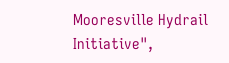Mooresville Hydrail Initiative",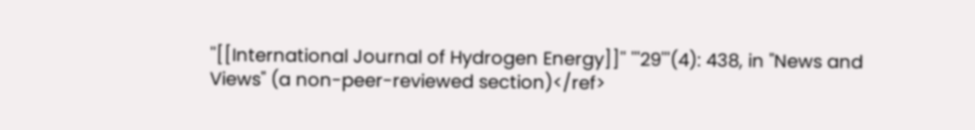''[[International Journal of Hydrogen Energy]]'' '''29'''(4): 438, in "News and Views" (a non-peer-reviewed section)</ref>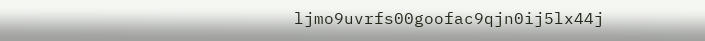ljmo9uvrfs00goofac9qjn0ij5lx44j